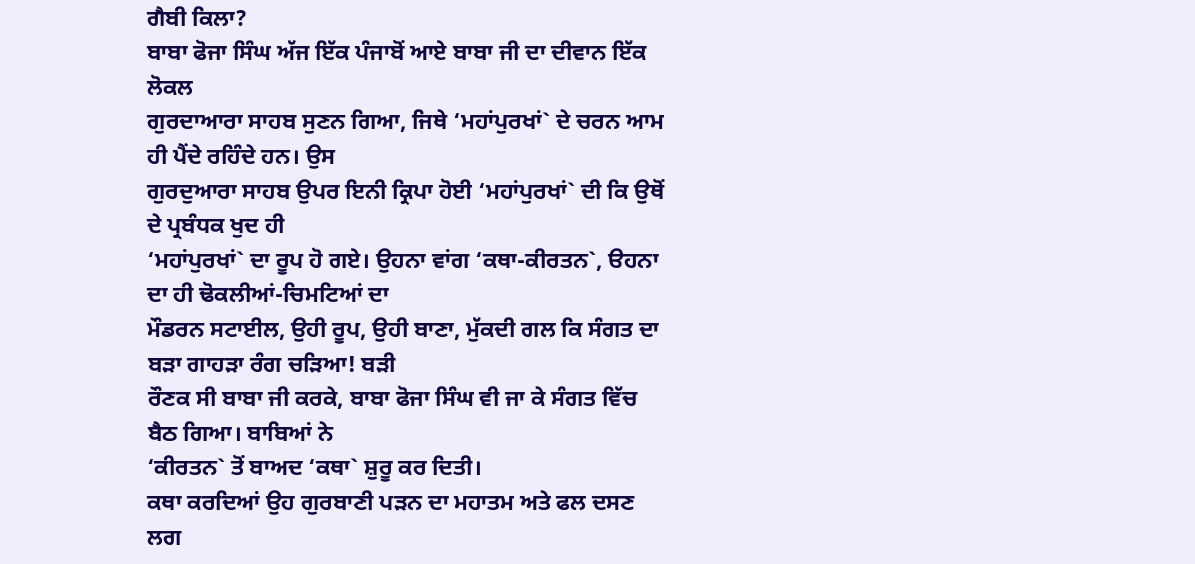ਗੈਬੀ ਕਿਲਾ?
ਬਾਬਾ ਫੋਜਾ ਸਿੰਘ ਅੱਜ ਇੱਕ ਪੰਜਾਬੋਂ ਆਏ ਬਾਬਾ ਜੀ ਦਾ ਦੀਵਾਨ ਇੱਕ ਲੋਕਲ
ਗੁਰਦਾਆਰਾ ਸਾਹਬ ਸੁਣਨ ਗਿਆ, ਜਿਥੇ ‘ਮਹਾਂਪੁਰਖਾਂ` ਦੇ ਚਰਨ ਆਮ ਹੀ ਪੈਂਦੇ ਰਹਿੰਦੇ ਹਨ। ਉਸ
ਗੁਰਦੁਆਰਾ ਸਾਹਬ ਉਪਰ ਇਨੀ ਕ੍ਰਿਪਾ ਹੋਈ ‘ਮਹਾਂਪੁਰਖਾਂ` ਦੀ ਕਿ ਉਥੋਂ ਦੇ ਪ੍ਰਬੰਧਕ ਖੁਦ ਹੀ
‘ਮਹਾਂਪੁਰਖਾਂ` ਦਾ ਰੂਪ ਹੋ ਗਏ। ਉਹਨਾ ਵਾਂਗ ‘ਕਥਾ-ਕੀਰਤਨ`, ੳਹਨਾ ਦਾ ਹੀ ਢੋਕਲੀਆਂ-ਚਿਮਟਿਆਂ ਦਾ
ਮੌਡਰਨ ਸਟਾਈਲ, ਉਹੀ ਰੂਪ, ਉਹੀ ਬਾਣਾ, ਮੁੱਕਦੀ ਗਲ ਕਿ ਸੰਗਤ ਦਾ ਬੜਾ ਗਾਹੜਾ ਰੰਗ ਚੜਿਆ! ਬੜੀ
ਰੌਣਕ ਸੀ ਬਾਬਾ ਜੀ ਕਰਕੇ, ਬਾਬਾ ਫੋਜਾ ਸਿੰਘ ਵੀ ਜਾ ਕੇ ਸੰਗਤ ਵਿੱਚ ਬੈਠ ਗਿਆ। ਬਾਬਿਆਂ ਨੇ
‘ਕੀਰਤਨ` ਤੋਂ ਬਾਅਦ ‘ਕਥਾ` ਸ਼ੁਰੂ ਕਰ ਦਿਤੀ।
ਕਥਾ ਕਰਦਿਆਂ ਉਹ ਗੁਰਬਾਣੀ ਪੜਨ ਦਾ ਮਹਾਤਮ ਅਤੇ ਫਲ ਦਸਣ ਲਗ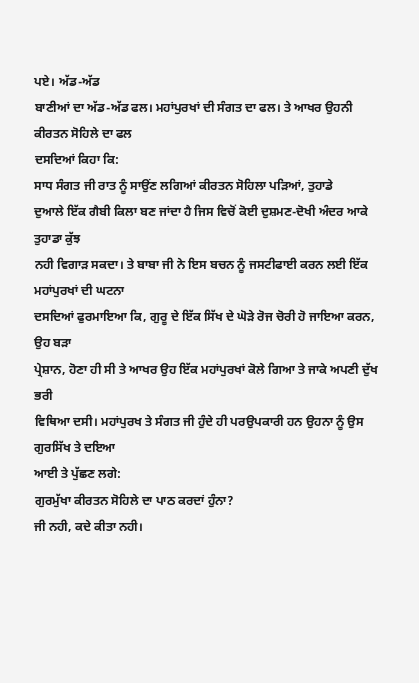ਪਏ। ਅੱਡ-ਅੱਡ
ਬਾਣੀਆਂ ਦਾ ਅੱਡ-ਅੱਡ ਫਲ। ਮਹਾਂਪੁਰਖਾਂ ਦੀ ਸੰਗਤ ਦਾ ਫਲ। ਤੇ ਆਖਰ ਉਹਨੀ ਕੀਰਤਨ ਸੋਹਿਲੇ ਦਾ ਫਲ
ਦਸਦਿਆਂ ਕਿਹਾ ਕਿ:
ਸਾਧ ਸੰਗਤ ਜੀ ਰਾਤ ਨੂੰ ਸਾਉਂਣ ਲਗਿਆਂ ਕੀਰਤਨ ਸੋਹਿਲਾ ਪੜਿਆਂ, ਤੁਹਾਡੇ
ਦੁਆਲੇ ਇੱਕ ਗੈਬੀ ਕਿਲਾ ਬਣ ਜਾਂਦਾ ਹੈ ਜਿਸ ਵਿਚੋਂ ਕੋਈ ਦੁਸ਼ਮਣ-ਦੋਖੀ ਅੰਦਰ ਆਕੇ ਤੁਹਾਡਾ ਕੁੱਝ
ਨਹੀ ਵਿਗਾੜ ਸਕਦਾ। ਤੇ ਬਾਬਾ ਜੀ ਨੇ ਇਸ ਬਚਨ ਨੂੰ ਜਸਟੀਫਾਈ ਕਰਨ ਲਈ ਇੱਕ ਮਹਾਂਪੁਰਖਾਂ ਦੀ ਘਟਨਾ
ਦਸਦਿਆਂ ਫੁਰਮਾਇਆ ਕਿ, ਗੁਰੂ ਦੇ ਇੱਕ ਸਿੱਖ ਦੇ ਘੋੜੇ ਰੋਜ ਚੋਰੀ ਹੋ ਜਾਇਆ ਕਰਨ, ਉਹ ਬੜਾ
ਪ੍ਰੇਸ਼ਾਨ, ਹੋਣਾ ਹੀ ਸੀ ਤੇ ਆਖਰ ਉਹ ਇੱਕ ਮਹਾਂਪੁਰਖਾਂ ਕੋਲੇ ਗਿਆ ਤੇ ਜਾਕੇ ਅਪਣੀ ਦੁੱਖ ਭਰੀ
ਵਿਥਿਆ ਦਸੀ। ਮਹਾਂਪੁਰਖ ਤੇ ਸੰਗਤ ਜੀ ਹੁੰਦੇ ਹੀ ਪਰਉਪਕਾਰੀ ਹਨ ਉਹਨਾ ਨੂੰ ਉਸ ਗੁਰਸਿੱਖ ਤੇ ਦਇਆ
ਆਈ ਤੇ ਪੁੱਛਣ ਲਗੇ:
ਗੁਰਮੁੱਖਾ ਕੀਰਤਨ ਸੋਹਿਲੇ ਦਾ ਪਾਠ ਕਰਦਾਂ ਹੁੰਨਾ?
ਜੀ ਨਹੀ, ਕਦੇ ਕੀਤਾ ਨਹੀ।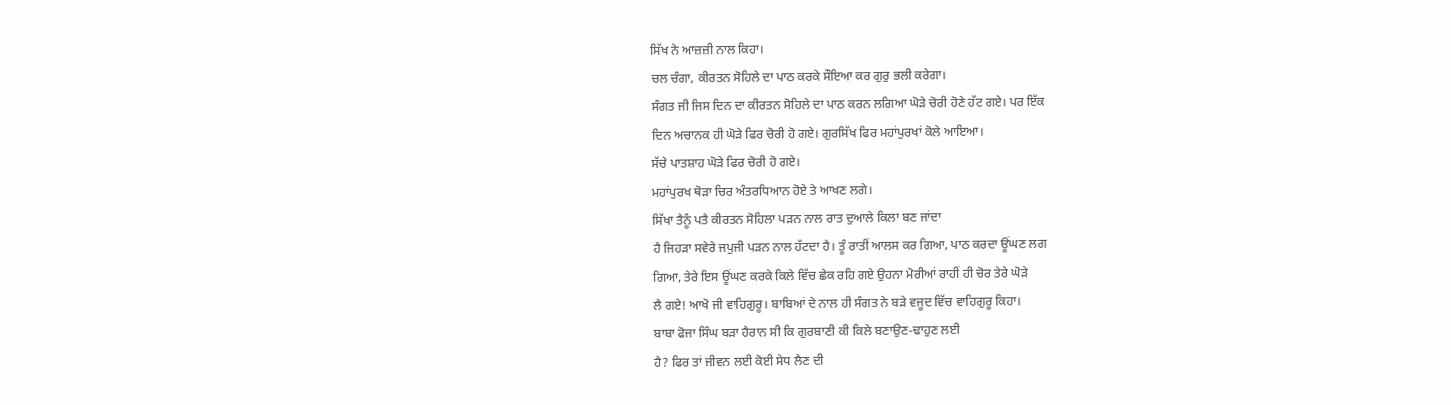ਸਿੱਖ ਨੇ ਆਜ਼ਜ਼ੀ ਨਾਲ ਕਿਹਾ।
ਚਲ ਚੰਗਾ, ਕੀਰਤਨ ਸੋਹਿਲੇ ਦਾ ਪਾਠ ਕਰਕੇ ਸੌਇਆ ਕਰ ਗੁਰੁ ਭਲੀ ਕਰੇਗਾ।
ਸੰਗਤ ਜੀ ਜਿਸ ਦਿਨ ਦਾ ਕੀਰਤਨ ਸੋਹਿਲੇ ਦਾ ਪਾਠ ਕਰਨ ਲਗਿਆ ਘੋੜੇ ਚੋਰੀ ਹੋਣੇ ਹੱਟ ਗਏ। ਪਰ ਇੱਕ
ਦਿਨ ਅਚਾਨਕ ਹੀ ਘੋੜੇ ਫਿਰ ਚੋਰੀ ਹੋ ਗਏ। ਗੁਰਸਿੱਖ ਫਿਰ ਮਹਾਂਪੁਰਖਾਂ ਕੋਲੇ ਆਇਆ।
ਸੱਚੇ ਪਾਤਸ਼ਾਹ ਘੋੜੇ ਫਿਰ ਚੋਰੀ ਹੋ ਗਏ।
ਮਹਾਂਪੁਰਖ ਥੋੜਾ ਚਿਰ ਅੰਤਰਧਿਆਨ ਹੋਏ ਤੇ ਆਖਣ ਲਗੇ।
ਸਿੱਖਾ ਤੈਨੂੰ ਪਤੈ ਕੀਰਤਨ ਸੋਹਿਲਾ ਪੜਨ ਨਾਲ ਰਾਤ ਦੁਆਲੇ ਕਿਲਾ ਬਣ ਜਾਂਦਾ
ਹੈ ਜਿਹੜਾ ਸਵੇਰੇ ਜਪੁਜੀ ਪੜਨ ਨਾਲ ਹੱਟਦਾ ਹੈ। ਤੂੰ ਰਾਤੀਂ ਆਲਸ ਕਰ ਗਿਆ, ਪਾਠ ਕਰਦਾ ਊਂਘਣ ਲਗ
ਗਿਆ, ਤੇਰੇ ਇਸ ਊਂਘਣ ਕਰਕੇ ਕਿਲੇ ਵਿੱਚ ਛੇਕ ਰਹਿ ਗਏ ਉਹਨਾ ਮੋਰੀਆਂ ਰਾਹੀਂ ਹੀ ਚੋਰ ਤੇਰੇ ਘੋੜੇ
ਲੈ ਗਏ! ਆਖੋ ਜੀ ਵਾਹਿਗੁਰੂ। ਬਾਬਿਆਂ ਦੇ ਨਾਲ ਹੀ ਸੰਗਤ ਨੇ ਬੜੇ ਵਜੂਦ ਵਿੱਚ ਵਾਹਿਗੁਰੂ ਕਿਹਾ।
ਬਾਬਾ ਫੋਜਾ ਸਿੰਘ ਬੜਾ ਹੈਰਾਨ ਸੀ ਕਿ ਗੁਰਬਾਣੀ ਕੀ ਕਿਲੇ ਬਣਾਉਣ-ਢਾਹੁਣ ਲਈ
ਹੈ? ਫਿਰ ਤਾਂ ਜੀਵਨ ਲਈ ਕੋਈ ਸੇਧ ਲੈਣ ਦੀ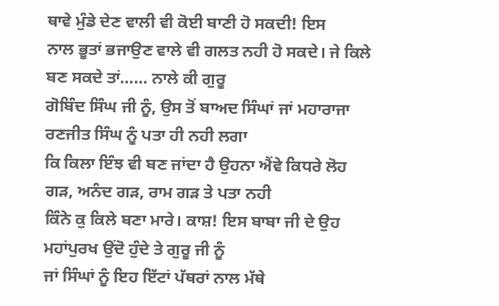ਥਾਵੇ ਮੁੰਡੇ ਦੇਣ ਵਾਲੀ ਵੀ ਕੋਈ ਬਾਣੀ ਹੋ ਸਕਦੀ! ਇਸ
ਨਾਲ ਭੂਤਾਂ ਭਜਾਉਣ ਵਾਲੇ ਵੀ ਗਲਤ ਨਹੀ ਹੋ ਸਕਦੇ। ਜੇ ਕਿਲੇ ਬਣ ਸਕਦੇ ਤਾਂ…… ਨਾਲੇ ਕੀ ਗੁਰੂ
ਗੋਬਿੰਦ ਸਿੰਘ ਜੀ ਨੂੰ, ਉਸ ਤੋਂ ਬਾਅਦ ਸਿੰਘਾਂ ਜਾਂ ਮਹਾਰਾਜਾ ਰਣਜੀਤ ਸਿੰਘ ਨੂੰ ਪਤਾ ਹੀ ਨਹੀ ਲਗਾ
ਕਿ ਕਿਲਾ ਇੰਝ ਵੀ ਬਣ ਜਾਂਦਾ ਹੈ ਉਹਨਾ ਐਂਵੇ ਕਿਧਰੇ ਲੋਹ ਗੜ, ਅਨੰਦ ਗੜ, ਰਾਮ ਗੜ ਤੇ ਪਤਾ ਨਹੀ
ਕਿੰਨੇ ਕੁ ਕਿਲੇ ਬਣਾ ਮਾਰੇ। ਕਾਸ਼! ਇਸ ਬਾਬਾ ਜੀ ਦੇ ਉਹ ਮਹਾਂਪੁਰਖ ਉਂਦੋ ਹੁੰਦੇ ਤੇ ਗੁਰੂ ਜੀ ਨੂੰ
ਜਾਂ ਸਿੰਘਾਂ ਨੂੰ ਇਹ ਇੱਟਾਂ ਪੱਥਰਾਂ ਨਾਲ ਮੱਥੇ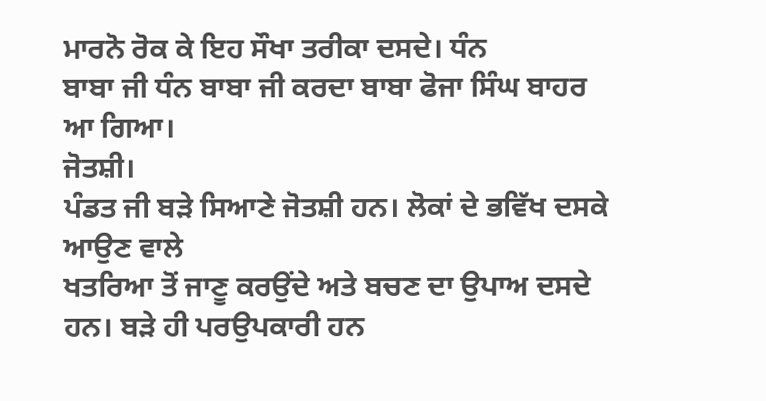ਮਾਰਨੋ ਰੋਕ ਕੇ ਇਹ ਸੌਖਾ ਤਰੀਕਾ ਦਸਦੇ। ਧੰਨ
ਬਾਬਾ ਜੀ ਧੰਨ ਬਾਬਾ ਜੀ ਕਰਦਾ ਬਾਬਾ ਫੋਜਾ ਸਿੰਘ ਬਾਹਰ ਆ ਗਿਆ।
ਜੋਤਸ਼ੀ।
ਪੰਡਤ ਜੀ ਬੜੇ ਸਿਆਣੇ ਜੋਤਸ਼ੀ ਹਨ। ਲੋਕਾਂ ਦੇ ਭਵਿੱਖ ਦਸਕੇ ਆਉਣ ਵਾਲੇ
ਖਤਰਿਆ ਤੋਂ ਜਾਣੂ ਕਰਉਂਦੇ ਅਤੇ ਬਚਣ ਦਾ ਉਪਾਅ ਦਸਦੇ ਹਨ। ਬੜੇ ਹੀ ਪਰਉਪਕਾਰੀ ਹਨ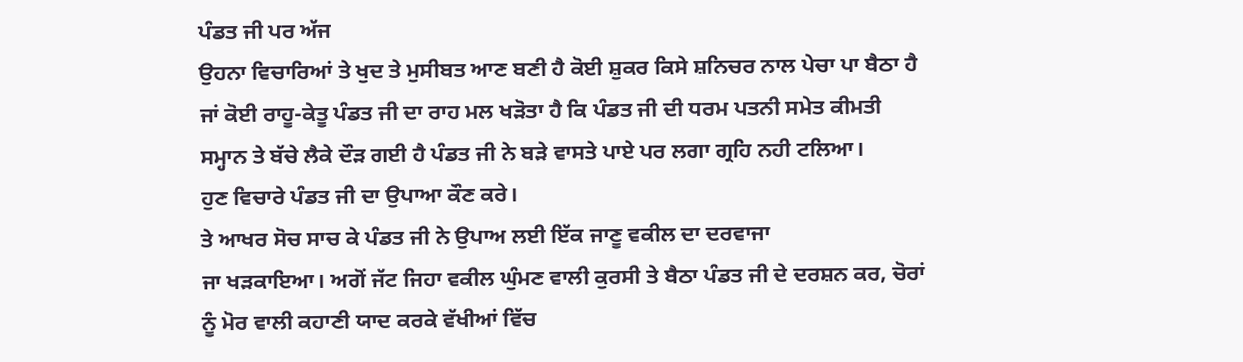ਪੰਡਤ ਜੀ ਪਰ ਅੱਜ
ਉਹਨਾ ਵਿਚਾਰਿਆਂ ਤੇ ਖੁਦ ਤੇ ਮੁਸੀਬਤ ਆਣ ਬਣੀ ਹੈ ਕੋਈ ਸ਼ੁਕਰ ਕਿਸੇ ਸ਼ਨਿਚਰ ਨਾਲ ਪੇਚਾ ਪਾ ਬੈਠਾ ਹੈ
ਜਾਂ ਕੋਈ ਰਾਹੂ-ਕੇਤੂ ਪੰਡਤ ਜੀ ਦਾ ਰਾਹ ਮਲ ਖੜੋਤਾ ਹੈ ਕਿ ਪੰਡਤ ਜੀ ਦੀ ਧਰਮ ਪਤਨੀ ਸਮੇਤ ਕੀਮਤੀ
ਸਮ੍ਹਾਨ ਤੇ ਬੱਚੇ ਲੈਕੇ ਦੌੜ ਗਈ ਹੈ ਪੰਡਤ ਜੀ ਨੇ ਬੜੇ ਵਾਸਤੇ ਪਾਏ ਪਰ ਲਗਾ ਗ੍ਰਹਿ ਨਹੀ ਟਲਿਆ।
ਹੁਣ ਵਿਚਾਰੇ ਪੰਡਤ ਜੀ ਦਾ ਉਪਾਆ ਕੌਣ ਕਰੇ।
ਤੇ ਆਖਰ ਸੋਚ ਸਾਚ ਕੇ ਪੰਡਤ ਜੀ ਨੇ ਉਪਾਅ ਲਈ ਇੱਕ ਜਾਣੂ ਵਕੀਲ ਦਾ ਦਰਵਾਜਾ
ਜਾ ਖੜਕਾਇਆ। ਅਗੋਂ ਜੱਟ ਜਿਹਾ ਵਕੀਲ ਘੁੰਮਣ ਵਾਲੀ ਕੁਰਸੀ ਤੇ ਬੈਠਾ ਪੰਡਤ ਜੀ ਦੇ ਦਰਸ਼ਨ ਕਰ, ਚੋਰਾਂ
ਨੂੰ ਮੋਰ ਵਾਲੀ ਕਹਾਣੀ ਯਾਦ ਕਰਕੇ ਵੱਖੀਆਂ ਵਿੱਚ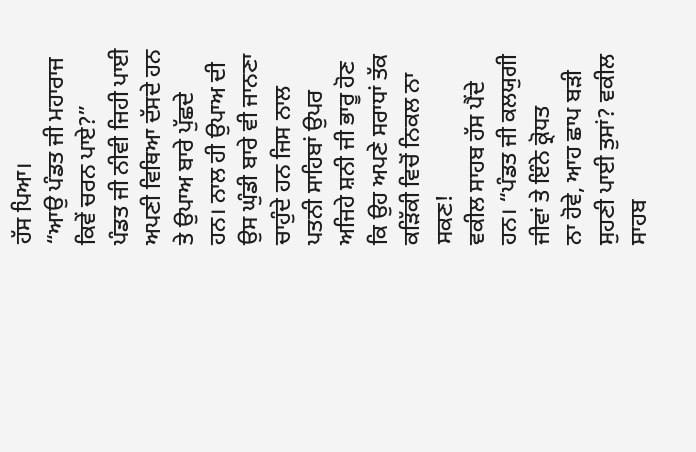ਹੱਸ ਪਿਆ।
“ਆਉ ਪੰਡਤ ਜੀ ਮਹਾਰਾਜ ਕਿਵੇਂ ਚਰਨ ਪਾਏ?”
ਪੰਡਤ ਜੀ ਨੀਵੀ ਜਿਹੀ ਪਾਈ ਅਪਣੀ ਵਿਥਿਆ ਦੱਸਦੇ ਹਨ ਤੇ ਉਪਾਅ ਬਾਰੇ ਪੁੱਛਦੇ
ਹਨ। ਨਾਲ ਹੀ ਉਪਾਅ ਦੀ ਉਸ ਘੁੰਡੀ ਬਾਰੇ ਵੀ ਜਾਨਣਾ ਚਾਹੁੰਦੇ ਹਨ ਜਿਸ ਨਾਲ ਪਤਨੀ ਸਾਹਿਬਾਂ ਉਪਰ
ਅਜਿਹੇ ਸ਼ਨੀ ਜੀ ਭਾਰੂ ਹੋਣ ਕਿ ਉਹ ਅਪਣੇ ਸਰਾਧਾਂ ਤੱਕ ਕੜਿੱਕੀ ਵਿਚੋਂ ਨਿਕਲ ਨਾ ਸਕਣ!
ਵਕੀਲ ਸਾਹਬ ਹੱਸ ਪੈਂਦੇ ਹਨ। “ਪੰਡਤ ਜੀ ਕਲਯੁਗੀ ਜੀਵਾਂ ਤੇ ਇੰਨੇ ਕ੍ਰੋਧਤ
ਨਾ ਹੋਵੇ, ਆਹ ਛਾਪ ਬੜੀ ਸੁਹਣੀ ਪਾਈ ਤੁਸਾਂ? ਵਕੀਲ ਸਾਹਬ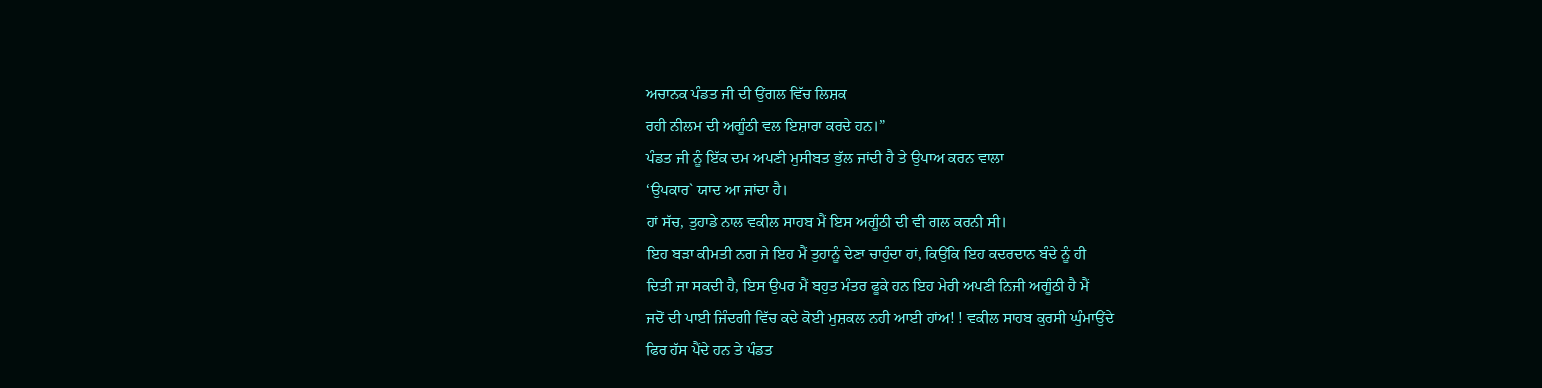ਅਚਾਨਕ ਪੰਡਤ ਜੀ ਦੀ ਉਂਗਲ ਵਿੱਚ ਲਿਸ਼ਕ
ਰਹੀ ਨੀਲਮ ਦੀ ਅਗੂੰਠੀ ਵਲ ਇਸ਼ਾਰਾ ਕਰਦੇ ਹਨ।”
ਪੰਡਤ ਜੀ ਨੂੰ ਇੱਕ ਦਮ ਅਪਣੀ ਮੁਸੀਬਤ ਭੁੱਲ ਜਾਂਦੀ ਹੈ ਤੇ ਉਪਾਅ ਕਰਨ ਵਾਲਾ
‘ਉਪਕਾਰ` ਯਾਦ ਆ ਜਾਂਦਾ ਹੈ।
ਹਾਂ ਸੱਚ, ਤੁਹਾਡੇ ਨਾਲ ਵਕੀਲ ਸਾਹਬ ਮੈਂ ਇਸ ਅਗੂੰਠੀ ਦੀ ਵੀ ਗਲ ਕਰਨੀ ਸੀ।
ਇਹ ਬੜਾ ਕੀਮਤੀ ਨਗ ਜੇ ਇਹ ਮੈਂ ਤੁਹਾਨੂੰ ਦੇਣਾ ਚਾਹੁੰਦਾ ਹਾਂ, ਕਿਉਂਕਿ ਇਹ ਕਦਰਦਾਨ ਬੰਦੇ ਨੂੰ ਹੀ
ਦਿਤੀ ਜਾ ਸਕਦੀ ਹੈ, ਇਸ ਉਪਰ ਮੈਂ ਬਹੁਤ ਮੰਤਰ ਫੂਕੇ ਹਨ ਇਹ ਮੇਰੀ ਅਪਣੀ ਨਿਜੀ ਅਗੂੰਠੀ ਹੈ ਮੈਂ
ਜਦੋਂ ਦੀ ਪਾਈ ਜਿੰਦਗੀ ਵਿੱਚ ਕਦੇ ਕੋਈ ਮੁਸ਼ਕਲ ਨਹੀ ਆਈ ਹਾਂਅ! ! ਵਕੀਲ ਸਾਹਬ ਕੁਰਸੀ ਘੁੰਮਾਉਂਦੇ
ਫਿਰ ਹੱਸ ਪੈਂਦੇ ਹਨ ਤੇ ਪੰਡਤ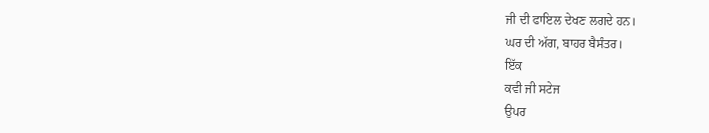ਜੀ ਦੀ ਫਾਇਲ ਦੇਖਣ ਲਗਦੇ ਹਨ।
ਘਰ ਦੀ ਅੱਗ, ਬਾਹਰ ਬੈਸੰਤਰ।
ਇੱਕ
ਕਵੀ ਜੀ ਸਟੇਜ
ਉਪਰ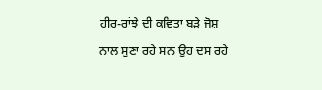ਹੀਰ-ਰਾਂਝੇ ਦੀ ਕਵਿਤਾ ਬੜੇ ਜੋਸ਼ ਨਾਲ ਸੁਣਾ ਰਹੇ ਸਨ ਉਹ ਦਸ ਰਹੇ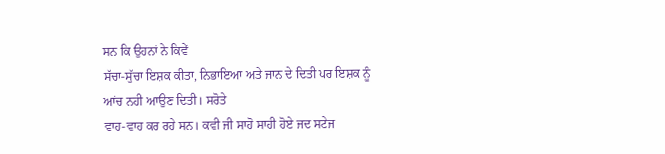ਸਨ ਕਿ ਉਹਨਾਂ ਨੇ ਕਿਵੇਂ
ਸੱਚਾ-ਸੁੱਚਾ ਇਸ਼ਕ ਕੀਤਾ, ਨਿਭਾਇਆ ਅਤੇ ਜਾਨ ਦੇ ਦਿਤੀ ਪਰ ਇਸ਼ਕ ਨੂੰ ਆਂਚ ਨਹੀ ਆਉਣ ਦਿਤੀ। ਸਰੋਤੇ
ਵਾਹ-ਵਾਹ ਕਰ ਰਹੇ ਸਨ। ਕਵੀ ਜੀ ਸਾਹੋ ਸਾਹੀ ਹੋਏ ਜਦ ਸਟੇਜ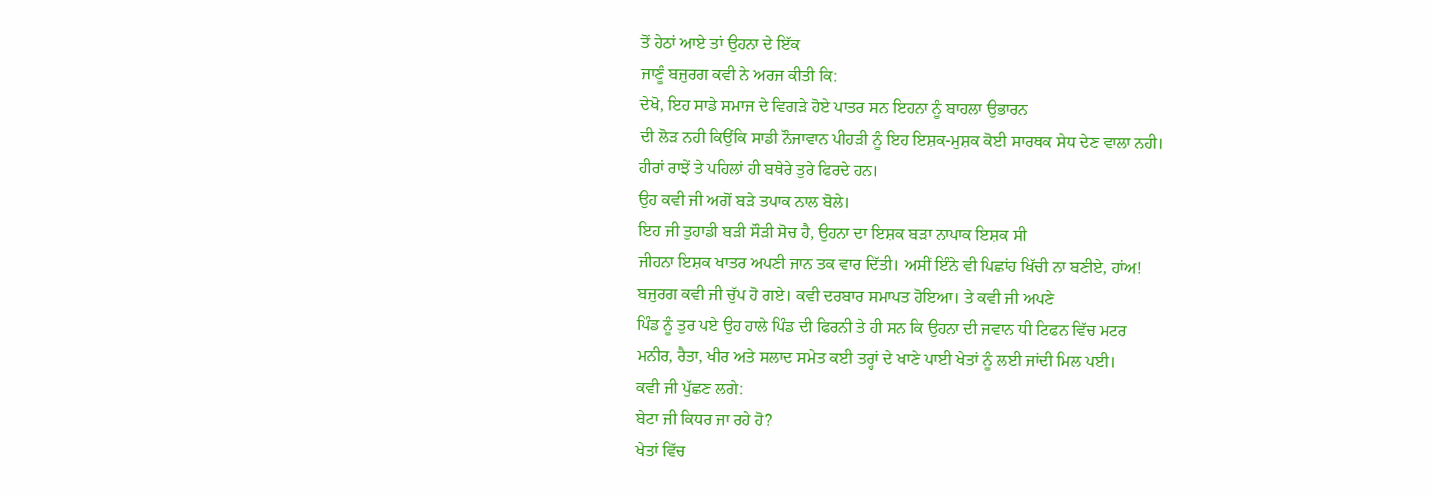ਤੋਂ ਹੇਠਾਂ ਆਏ ਤਾਂ ਉਹਨਾ ਦੇ ਇੱਕ
ਜਾਣੂੰ ਬਜੁਰਗ ਕਵੀ ਨੇ ਅਰਜ ਕੀਤੀ ਕਿ:
ਦੇਖੋ, ਇਹ ਸਾਡੇ ਸਮਾਜ ਦੇ ਵਿਗੜੇ ਹੋਏ ਪਾਤਰ ਸਨ ਇਹਨਾ ਨੂੰ ਬਾਹਲਾ ਉਭਾਰਨ
ਦੀ ਲੋੜ ਨਹੀ ਕਿਉਂਕਿ ਸਾਡੀ ਨੌਜਾਵਾਨ ਪੀਹੜੀ ਨੂੰ ਇਹ ਇਸ਼ਕ-ਮੁਸ਼ਕ ਕੋਈ ਸਾਰਥਕ ਸੇਧ ਦੇਣ ਵਾਲਾ ਨਹੀ।
ਹੀਰਾਂ ਰਾਝੇਂ ਤੇ ਪਹਿਲਾਂ ਹੀ ਬਥੇਰੇ ਤੁਰੇ ਫਿਰਦੇ ਹਨ।
ਉਹ ਕਵੀ ਜੀ ਅਗੋਂ ਬੜੇ ਤਪਾਕ ਨਾਲ ਬੋਲੇ।
ਇਹ ਜੀ ਤੁਹਾਡੀ ਬੜੀ ਸੌੜੀ ਸੋਚ ਹੈ, ਉਹਨਾ ਦਾ ਇਸ਼ਕ ਬੜਾ ਨਾਪਾਕ ਇਸ਼ਕ ਸੀ
ਜੀਹਨਾ ਇਸ਼ਕ ਖਾਤਰ ਅਪਣੀ ਜਾਨ ਤਕ ਵਾਰ ਦਿੱਤੀ। ਅਸੀਂ ਇੰਨੇ ਵੀ ਪਿਛਾਂਹ ਖਿੱਚੀ ਨਾ ਬਣੀਏ, ਹਾਂਅ!
ਬਜੁਰਗ ਕਵੀ ਜੀ ਚੁੱਪ ਹੋ ਗਏ। ਕਵੀ ਦਰਬਾਰ ਸਮਾਪਤ ਹੋਇਆ। ਤੇ ਕਵੀ ਜੀ ਅਪਣੇ
ਪਿੰਡ ਨੂੰ ਤੁਰ ਪਏ ਉਹ ਹਾਲੇ ਪਿੰਡ ਦੀ ਫਿਰਨੀ ਤੇ ਹੀ ਸਨ ਕਿ ਉਹਨਾ ਦੀ ਜਵਾਨ ਧੀ ਟਿਫਨ ਵਿੱਚ ਮਟਰ
ਮਨੀਰ, ਰੈਤਾ, ਖੀਰ ਅਤੇ ਸਲਾਦ ਸਮੇਤ ਕਈ ਤਰ੍ਹਾਂ ਦੇ ਖਾਣੇ ਪਾਈ ਖੇਤਾਂ ਨੂੰ ਲਈ ਜਾਂਦੀ ਮਿਲ ਪਈ।
ਕਵੀ ਜੀ ਪੁੱਛਣ ਲਗੇ:
ਬੇਟਾ ਜੀ ਕਿਧਰ ਜਾ ਰਹੇ ਹੋ?
ਖੇਤਾਂ ਵਿੱਚ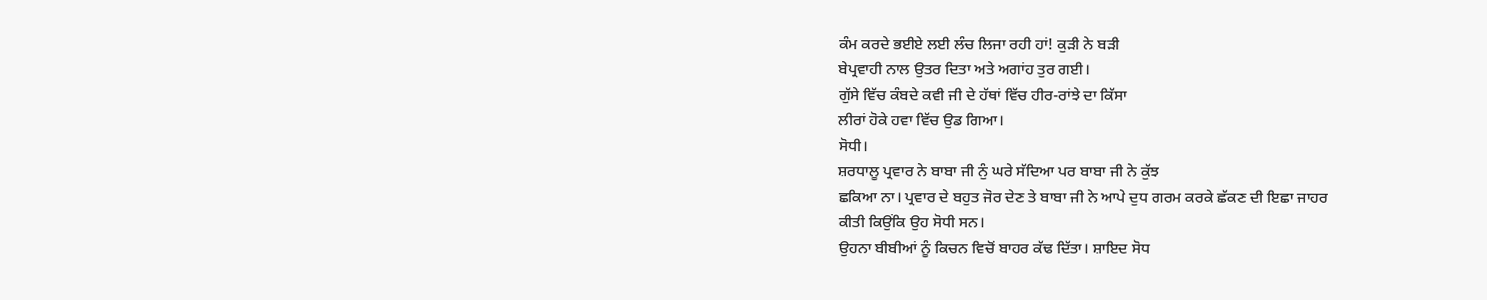ਕੰਮ ਕਰਦੇ ਭਈਏ ਲਈ ਲੰਚ ਲਿਜਾ ਰਹੀ ਹਾਂ! ਕੁੜੀ ਨੇ ਬੜੀ
ਬੇਪ੍ਰਵਾਹੀ ਨਾਲ ਉਤਰ ਦਿਤਾ ਅਤੇ ਅਗਾਂਹ ਤੁਰ ਗਈ।
ਗੁੱਸੇ ਵਿੱਚ ਕੰਬਦੇ ਕਵੀ ਜੀ ਦੇ ਹੱਥਾਂ ਵਿੱਚ ਹੀਰ-ਰਾਂਝੇ ਦਾ ਕਿੱਸਾ
ਲੀਰਾਂ ਹੋਕੇ ਹਵਾ ਵਿੱਚ ਉਡ ਗਿਆ।
ਸੋਧੀ।
ਸ਼ਰਧਾਲੂ ਪ੍ਰਵਾਰ ਨੇ ਬਾਬਾ ਜੀ ਨੁੰ ਘਰੇ ਸੱਦਿਆ ਪਰ ਬਾਬਾ ਜੀ ਨੇ ਕੁੱਝ
ਛਕਿਆ ਨਾ। ਪ੍ਰਵਾਰ ਦੇ ਬਹੁਤ ਜੋਰ ਦੇਣ ਤੇ ਬਾਬਾ ਜੀ ਨੇ ਆਪੇ ਦੁਧ ਗਰਮ ਕਰਕੇ ਛੱਕਣ ਦੀ ਇਛਾ ਜਾਹਰ
ਕੀਤੀ ਕਿਉਂਕਿ ਉਹ ਸੋਧੀ ਸਨ।
ਉਹਨਾ ਬੀਬੀਆਂ ਨੂੰ ਕਿਚਨ ਵਿਚੋਂ ਬਾਹਰ ਕੱਢ ਦਿੱਤਾ। ਸ਼ਾਇਦ ਸੋਧ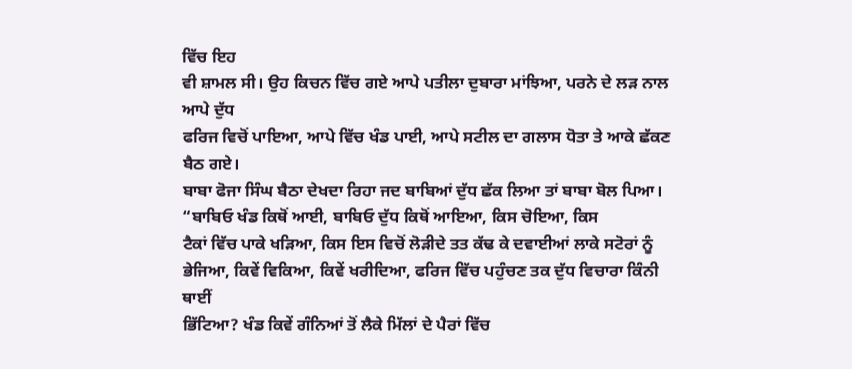ਵਿੱਚ ਇਹ
ਵੀ ਸ਼ਾਮਲ ਸੀ। ਉਹ ਕਿਚਨ ਵਿੱਚ ਗਏ ਆਪੇ ਪਤੀਲਾ ਦੁਬਾਰਾ ਮਾਂਝਿਆ, ਪਰਨੇ ਦੇ ਲੜ ਨਾਲ ਆਪੇ ਦੁੱਧ
ਫਰਿਜ ਵਿਚੋਂ ਪਾਇਆ, ਆਪੇ ਵਿੱਚ ਖੰਡ ਪਾਈ, ਆਪੇ ਸਟੀਲ ਦਾ ਗਲਾਸ ਧੋਤਾ ਤੇ ਆਕੇ ਛੱਕਣ ਬੈਠ ਗਏ।
ਬਾਬਾ ਫੋਜਾ ਸਿੰਘ ਬੈਠਾ ਦੇਖਦਾ ਰਿਹਾ ਜਦ ਬਾਬਿਆਂ ਦੁੱਧ ਛੱਕ ਲਿਆ ਤਾਂ ਬਾਬਾ ਬੋਲ ਪਿਆ।
“ਬਾਬਿਓ ਖੰਡ ਕਿਥੋਂ ਆਈ, ਬਾਬਿਓ ਦੁੱਧ ਕਿਥੋਂ ਆਇਆ, ਕਿਸ ਚੋਇਆ, ਕਿਸ
ਟੈਕਾਂ ਵਿੱਚ ਪਾਕੇ ਖੜਿਆ, ਕਿਸ ਇਸ ਵਿਚੋਂ ਲੋੜੀਦੇ ਤਤ ਕੱਢ ਕੇ ਦਵਾਈਆਂ ਲਾਕੇ ਸਟੋਰਾਂ ਨੂੰ
ਭੇਜਿਆ, ਕਿਵੇਂ ਵਿਕਿਆ, ਕਿਵੇਂ ਖਰੀਦਿਆ, ਫਰਿਜ ਵਿੱਚ ਪਹੁੰਚਣ ਤਕ ਦੁੱਧ ਵਿਚਾਰਾ ਕਿੰਨੀ ਥਾਈਂ
ਭਿੱਟਿਆ? ਖੰਡ ਕਿਵੇਂ ਗੰਨਿਆਂ ਤੋਂ ਲੈਕੇ ਮਿੱਲਾਂ ਦੇ ਪੈਰਾਂ ਵਿੱਚ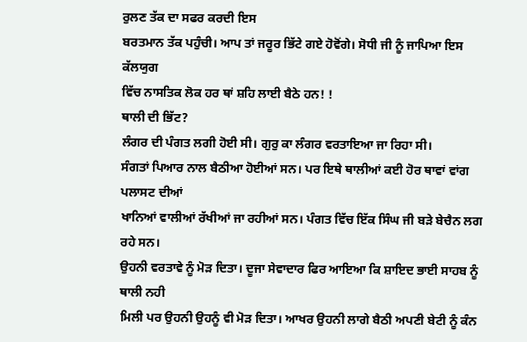ਰੁਲਣ ਤੱਕ ਦਾ ਸਫਰ ਕਰਦੀ ਇਸ
ਬਰਤਮਾਨ ਤੱਕ ਪਹੁੰਚੀ। ਆਪ ਤਾਂ ਜਰੂਰ ਭਿੱਟੇ ਗਏ ਹੋਵੋਂਗੇ। ਸੋਧੀ ਜੀ ਨੂੰ ਜਾਪਿਆ ਇਸ ਕੱਲਯੁਗ
ਵਿੱਚ ਨਾਸਤਿਕ ਲੋਕ ਹਰ ਥਾਂ ਸ਼ਹਿ ਲਾਈ ਬੈਠੇ ਹਨ! !
ਥਾਲੀ ਦੀ ਭਿੱਟ?
ਲੰਗਰ ਦੀ ਪੰਗਤ ਲਗੀ ਹੋਈ ਸੀ। ਗੁਰੁ ਕਾ ਲੰਗਰ ਵਰਤਾਇਆ ਜਾ ਰਿਹਾ ਸੀ।
ਸੰਗਤਾਂ ਪਿਆਰ ਨਾਲ ਬੈਠੀਆ ਹੋਈਆਂ ਸਨ। ਪਰ ਇਥੇ ਥਾਲੀਆਂ ਕਈ ਹੋਰ ਥਾਵਾਂ ਵਾਂਗ ਪਲਾਸਟ ਦੀਆਂ
ਖਾਨਿਆਂ ਵਾਲੀਆਂ ਰੱਖੀਆਂ ਜਾ ਰਹੀਆਂ ਸਨ। ਪੰਗਤ ਵਿੱਚ ਇੱਕ ਸਿੰਘ ਜੀ ਬੜੇ ਬੇਚੈਨ ਲਗ ਰਹੇ ਸਨ।
ਉਹਨੀ ਵਰਤਾਵੇ ਨੂੰ ਮੋੜ ਦਿਤਾ। ਦੂਜਾ ਸੇਵਾਦਾਰ ਫਿਰ ਆਇਆ ਕਿ ਸ਼ਾਇਦ ਭਾਈ ਸਾਹਬ ਨੂੰ ਥਾਲੀ ਨਹੀ
ਮਿਲੀ ਪਰ ਉਹਨੀ ਉਹਨੂੰ ਵੀ ਮੋੜ ਦਿਤਾ। ਆਖਰ ਉਹਨੀ ਲਾਗੇ ਬੈਠੀ ਅਪਣੀ ਬੇਟੀ ਨੂੰ ਕੰਨ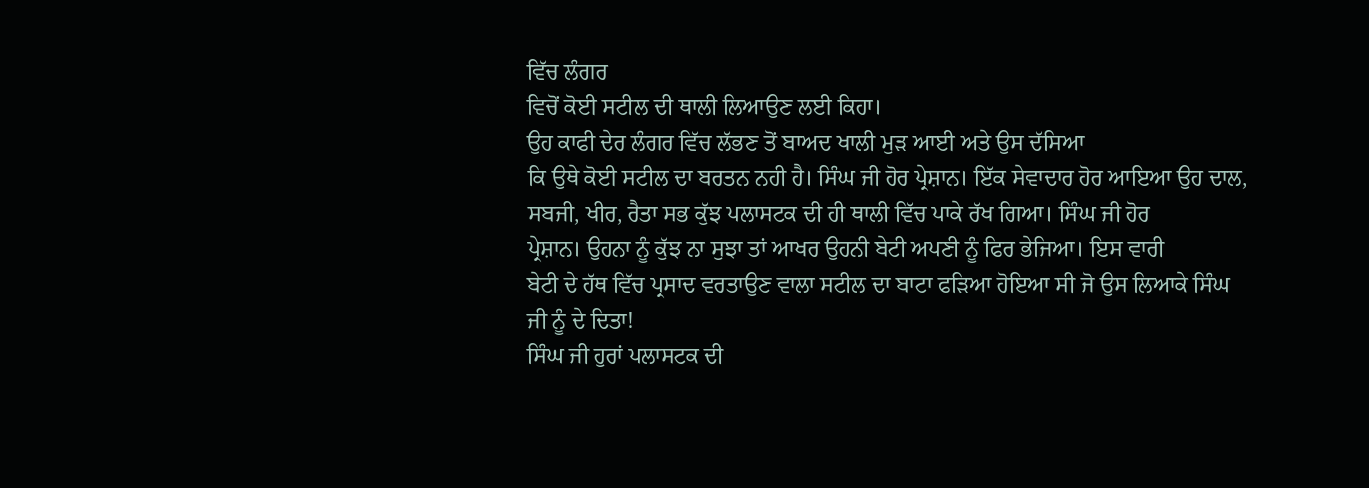ਵਿੱਚ ਲੰਗਰ
ਵਿਚੋਂ ਕੋਈ ਸਟੀਲ ਦੀ ਥਾਲੀ ਲਿਆਉਣ ਲਈ ਕਿਹਾ।
ਉਹ ਕਾਫੀ ਦੇਰ ਲੰਗਰ ਵਿੱਚ ਲੱਭਣ ਤੋਂ ਬਾਅਦ ਖਾਲੀ ਮੁੜ ਆਈ ਅਤੇ ਉਸ ਦੱਸਿਆ
ਕਿ ਉਥੇ ਕੋਈ ਸਟੀਲ ਦਾ ਬਰਤਨ ਨਹੀ ਹੈ। ਸਿੰਘ ਜੀ ਹੋਰ ਪ੍ਰੇਸ਼ਾਨ। ਇੱਕ ਸੇਵਾਦਾਰ ਹੋਰ ਆਇਆ ਉਹ ਦਾਲ,
ਸਬਜੀ, ਖੀਰ, ਰੈਤਾ ਸਭ ਕੁੱਝ ਪਲਾਸਟਕ ਦੀ ਹੀ ਥਾਲੀ ਵਿੱਚ ਪਾਕੇ ਰੱਖ ਗਿਆ। ਸਿੰਘ ਜੀ ਹੋਰ
ਪ੍ਰੇਸ਼ਾਨ। ਉਹਨਾ ਨੂੰ ਕੁੱਝ ਨਾ ਸੁਝਾ ਤਾਂ ਆਖਰ ਉਹਨੀ ਬੇਟੀ ਅਪਣੀ ਨੂੰ ਫਿਰ ਭੇਜਿਆ। ਇਸ ਵਾਰੀ
ਬੇਟੀ ਦੇ ਹੱਥ ਵਿੱਚ ਪ੍ਰਸਾਦ ਵਰਤਾਉਣ ਵਾਲਾ ਸਟੀਲ ਦਾ ਬਾਟਾ ਫੜਿਆ ਹੋਇਆ ਸੀ ਜੋ ਉਸ ਲਿਆਕੇ ਸਿੰਘ
ਜੀ ਨੂੰ ਦੇ ਦਿਤਾ!
ਸਿੰਘ ਜੀ ਹੁਰਾਂ ਪਲਾਸਟਕ ਦੀ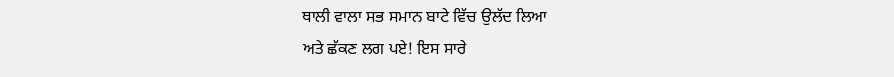ਥਾਲੀ ਵਾਲਾ ਸਭ ਸਮਾਨ ਬਾਟੇ ਵਿੱਚ ਉਲੱਦ ਲਿਆ
ਅਤੇ ਛੱਕਣ ਲਗ ਪਏ! ਇਸ ਸਾਰੇ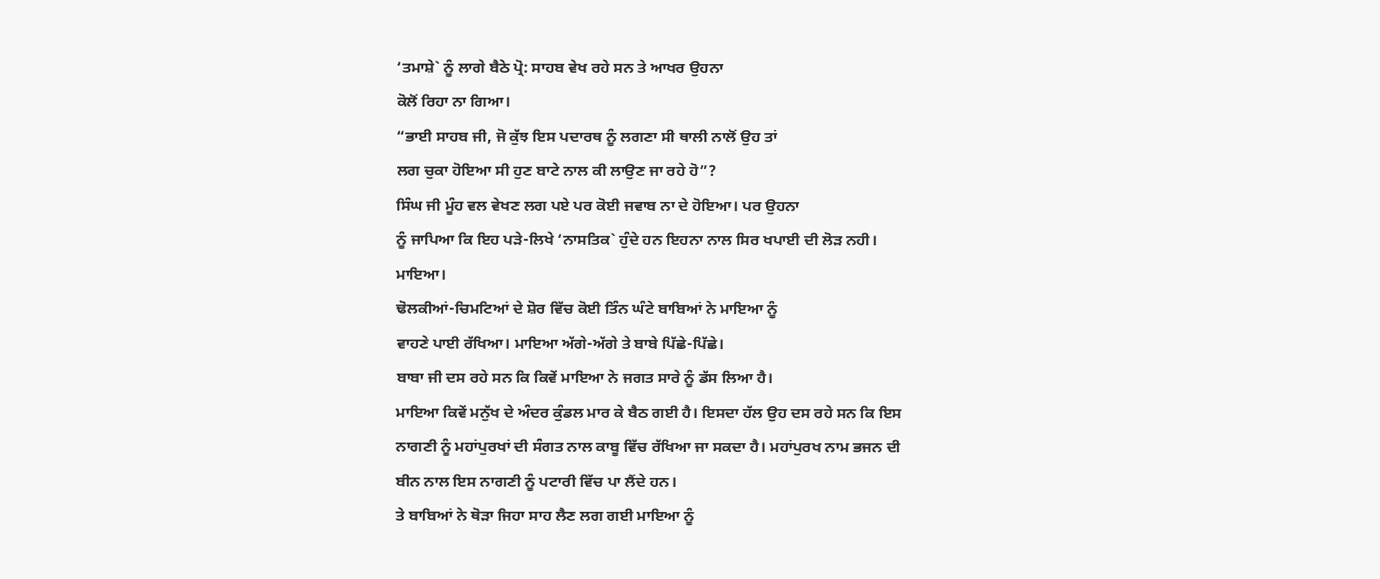‘ਤਮਾਸ਼ੇ` ਨੂੰ ਲਾਗੇ ਬੈਠੇ ਪ੍ਰੋ: ਸਾਹਬ ਵੇਖ ਰਹੇ ਸਨ ਤੇ ਆਖਰ ਉਹਨਾ
ਕੋਲੋਂ ਰਿਹਾ ਨਾ ਗਿਆ।
“ਭਾਈ ਸਾਹਬ ਜੀ, ਜੋ ਕੁੱਝ ਇਸ ਪਦਾਰਥ ਨੂੰ ਲਗਣਾ ਸੀ ਥਾਲੀ ਨਾਲੋਂ ਉਹ ਤਾਂ
ਲਗ ਚੁਕਾ ਹੋਇਆ ਸੀ ਹੁਣ ਬਾਟੇ ਨਾਲ ਕੀ ਲਾਉਣ ਜਾ ਰਹੇ ਹੋ”?
ਸਿੰਘ ਜੀ ਮੂੰਹ ਵਲ ਵੇਖਣ ਲਗ ਪਏ ਪਰ ਕੋਈ ਜਵਾਬ ਨਾ ਦੇ ਹੋਇਆ। ਪਰ ਉਹਨਾ
ਨੂੰ ਜਾਪਿਆ ਕਿ ਇਹ ਪੜੇ-ਲਿਖੇ ‘ਨਾਸਤਿਕ` ਹੁੰਦੇ ਹਨ ਇਹਨਾ ਨਾਲ ਸਿਰ ਖਪਾਈ ਦੀ ਲੋੜ ਨਹੀ।
ਮਾਇਆ।
ਢੋਲਕੀਆਂ-ਚਿਮਟਿਆਂ ਦੇ ਸ਼ੋਰ ਵਿੱਚ ਕੋਈ ਤਿੰਨ ਘੰਟੇ ਬਾਬਿਆਂ ਨੇ ਮਾਇਆ ਨੂੰ
ਵਾਹਣੇ ਪਾਈ ਰੱਖਿਆ। ਮਾਇਆ ਅੱਗੇ-ਅੱਗੇ ਤੇ ਬਾਬੇ ਪਿੱਛੇ-ਪਿੱਛੇ।
ਬਾਬਾ ਜੀ ਦਸ ਰਹੇ ਸਨ ਕਿ ਕਿਵੇਂ ਮਾਇਆ ਨੇ ਜਗਤ ਸਾਰੇ ਨੂੰ ਡੱਸ ਲਿਆ ਹੈ।
ਮਾਇਆ ਕਿਵੇਂ ਮਨੁੱਖ ਦੇ ਅੰਦਰ ਕੁੰਡਲ ਮਾਰ ਕੇ ਬੈਠ ਗਈ ਹੈ। ਇਸਦਾ ਹੱਲ ਉਹ ਦਸ ਰਹੇ ਸਨ ਕਿ ਇਸ
ਨਾਗਣੀ ਨੂੰ ਮਹਾਂਪੁਰਖਾਂ ਦੀ ਸੰਗਤ ਨਾਲ ਕਾਬੂ ਵਿੱਚ ਰੱਖਿਆ ਜਾ ਸਕਦਾ ਹੈ। ਮਹਾਂਪੁਰਖ ਨਾਮ ਭਜਨ ਦੀ
ਬੀਨ ਨਾਲ ਇਸ ਨਾਗਣੀ ਨੂੰ ਪਟਾਰੀ ਵਿੱਚ ਪਾ ਲੈਂਦੇ ਹਨ।
ਤੇ ਬਾਬਿਆਂ ਨੇ ਥੋੜਾ ਜਿਹਾ ਸਾਹ ਲੈਣ ਲਗ ਗਈ ਮਾਇਆ ਨੂੰ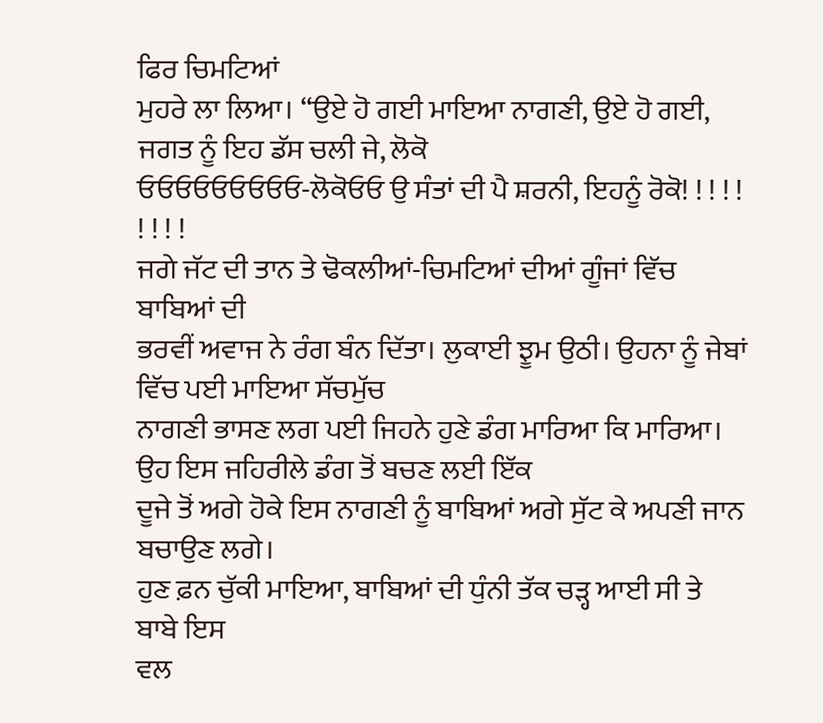ਫਿਰ ਚਿਮਟਿਆਂ
ਮੁਹਰੇ ਲਾ ਲਿਆ। “ਉਏ ਹੋ ਗਈ ਮਾਇਆ ਨਾਗਣੀ, ਉਏ ਹੋ ਗਈ, ਜਗਤ ਨੂੰ ਇਹ ਡੱਸ ਚਲੀ ਜੇ, ਲੋਕੋ
ਓਓਓਓਓਓਓਓਓ-ਲੋਕੋਓਓ ਉ ਸੰਤਾਂ ਦੀ ਪੈ ਸ਼ਰਨੀ, ਇਹਨੂੰ ਰੋਕੋ! ! ! ! ! ! ! ! !
ਜਗੇ ਜੱਟ ਦੀ ਤਾਨ ਤੇ ਢੋਕਲੀਆਂ-ਚਿਮਟਿਆਂ ਦੀਆਂ ਗੂੰਜਾਂ ਵਿੱਚ ਬਾਬਿਆਂ ਦੀ
ਭਰਵੀਂ ਅਵਾਜ ਨੇ ਰੰਗ ਬੰਨ ਦਿੱਤਾ। ਲੁਕਾਈ ਝੂਮ ਉਠੀ। ਉਹਨਾ ਨੂੰ ਜੇਬਾਂ ਵਿੱਚ ਪਈ ਮਾਇਆ ਸੱਚਮੁੱਚ
ਨਾਗਣੀ ਭਾਸਣ ਲਗ ਪਈ ਜਿਹਨੇ ਹੁਣੇ ਡੰਗ ਮਾਰਿਆ ਕਿ ਮਾਰਿਆ। ਉਹ ਇਸ ਜਹਿਰੀਲੇ ਡੰਗ ਤੋਂ ਬਚਣ ਲਈ ਇੱਕ
ਦੂਜੇ ਤੋਂ ਅਗੇ ਹੋਕੇ ਇਸ ਨਾਗਣੀ ਨੂੰ ਬਾਬਿਆਂ ਅਗੇ ਸੁੱਟ ਕੇ ਅਪਣੀ ਜਾਨ ਬਚਾਉਣ ਲਗੇ।
ਹੁਣ ਫ਼ਨ ਚੁੱਕੀ ਮਾਇਆ, ਬਾਬਿਆਂ ਦੀ ਧੁੰਨੀ ਤੱਕ ਚੜ੍ਹ ਆਈ ਸੀ ਤੇ ਬਾਬੇ ਇਸ
ਵਲ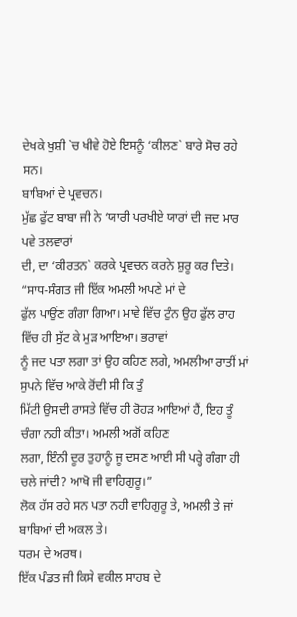ਦੇਖਕੇ ਖੁਸ਼ੀ `ਚ ਖੀਵੇ ਹੋਏ ਇਸਨੂੰ ‘ਕੀਲਣ` ਬਾਰੇ ਸੋਚ ਰਹੇ ਸਨ।
ਬਾਬਿਆਂ ਦੇ ਪ੍ਰਵਚਨ।
ਮੁੱਛ ਫੁੱਟ ਬਾਬਾ ਜੀ ਨੇ ‘ਯਾਰੀ ਪਰਖੀਏ ਯਾਰਾਂ ਦੀ ਜਦ ਮਾਰ ਪਵੇ ਤਲਵਾਰਾਂ
ਦੀ, ਦਾ ‘ਕੀਰਤਨ` ਕਰਕੇ ਪ੍ਰਵਚਨ ਕਰਨੇ ਸ਼ੁਰੂ ਕਰ ਦਿਤੇ। “ਸਾਧ-ਸੰਗਤ ਜੀ ਇੱਕ ਅਮਲੀ ਅਪਣੇ ਮਾਂ ਦੇ
ਫੁੱਲ ਪਾਉਂਣ ਗੰਗਾ ਗਿਆ। ਮਾਵੇ ਵਿੱਚ ਟੁੰਨ ਉਹ ਫੁੱਲ ਰਾਹ ਵਿੱਚ ਹੀ ਸੁੱਟ ਕੇ ਮੁੜ ਆਇਆ। ਭਰਾਵਾਂ
ਨੂੰ ਜਦ ਪਤਾ ਲਗਾ ਤਾਂ ਉਹ ਕਹਿਣ ਲਗੇ, ਅਮਲੀਆ ਰਾਤੀਂ ਮਾਂ ਸੁਪਨੇ ਵਿੱਚ ਆਕੇ ਰੋਂਦੀ ਸੀ ਕਿ ਤੁੰ
ਮਿੱਟੀ ਉਸਦੀ ਰਾਸਤੇ ਵਿੱਚ ਹੀ ਰੋਹੜ ਆਇਆਂ ਹੈਂ, ਇਹ ਤੂੰ ਚੰਗਾ ਨਹੀ ਕੀਤਾ। ਅਮਲੀ ਅਗੋਂ ਕਹਿਣ
ਲਗਾ, ਇੰਨੀ ਦੂਰ ਤੁਹਾਨੂੰ ਜੂ ਦਸਣ ਆਈ ਸੀ ਪਰ੍ਹੇ ਗੰਗਾ ਹੀ ਚਲੇ ਜਾਂਦੀ? ਆਖੋ ਜੀ ਵਾਹਿਗੁਰੂ।”
ਲੋਕ ਹੱਸ ਰਹੇ ਸਨ ਪਤਾ ਨਹੀ ਵਾਹਿਗੁਰੂ ਤੇ, ਅਮਲੀ ਤੇ ਜਾਂ ਬਾਬਿਆਂ ਦੀ ਅਕਲ ਤੇ।
ਧਰਮ ਦੇ ਅਰਥ।
ਇੱਕ ਪੰਡਤ ਜੀ ਕਿਸੇ ਵਕੀਲ ਸਾਹਬ ਦੇ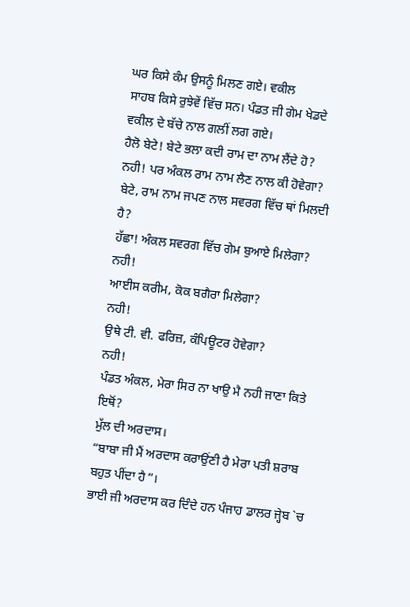ਘਰ ਕਿਸੇ ਕੰਮ ਉਸਨੂੰ ਮਿਲਣ ਗਏ। ਵਕੀਲ
ਸਾਹਬ ਕਿਸੇ ਰੁਝੇਵੇਂ ਵਿੱਚ ਸਨ। ਪੰਡਤ ਜੀ ਗੇਮ ਖੇਡਦੇ ਵਕੀਲ ਦੇ ਬੱਚੇ ਨਾਲ ਗਲੀਂ ਲਗ ਗਏ।
ਹੈਲੋ ਬੇਟੇ! ਬੇਟੇ ਭਲਾ ਕਦੀ ਰਾਮ ਦਾ ਨਾਮ ਲੈਂਦੇ ਹੋ?
ਨਹੀ! ਪਰ ਅੰਕਲ ਰਾਮ ਨਾਮ ਲੈਣ ਨਾਲ ਕੀ ਹੋਵੇਗਾ?
ਬੇਟੇ, ਰਾਮ ਨਾਮ ਜਪਣ ਨਾਲ ਸਵਰਗ ਵਿੱਚ ਥਾਂ ਮਿਲਦੀ ਹੈ?
ਹੱਛਾ! ਅੰਕਲ ਸਵਰਗ ਵਿੱਚ ਗੇਮ ਬੁਆਏ ਮਿਲੇਗਾ?
ਨਹੀ!
ਆਈਸ ਕਰੀਮ, ਕੋਕ ਬਗੈਰਾ ਮਿਲੇਗਾ?
ਨਹੀ!
ਉਥੇ ਟੀ. ਵੀ. ਫਰਿਜ਼, ਕੰਪਿਊਟਰ ਹੋਵੇਗਾ?
ਨਹੀ!
ਪੰਡਤ ਅੰਕਲ, ਮੇਰਾ ਸਿਰ ਨਾ ਖਾਉ ਮੈ ਨਹੀ ਜਾਣਾ ਕਿਤੇ ਇਥੋਂ?
ਮੁੱਲ ਦੀ ਅਰਦਾਸ।
“ਬਾਬਾ ਜੀ ਮੈਂ ਅਰਦਾਸ ਕਰਾਉਂਣੀ ਹੈ ਮੇਰਾ ਪਤੀ ਸ਼ਰਾਬ ਬਹੁਤ ਪੀਂਦਾ ਹੈ”।
ਭਾਈ ਜੀ ਅਰਦਾਸ ਕਰ ਦਿੰਦੇ ਹਨ ਪੰਜਾਹ ਡਾਲਰ ਜ੍ਹੇਬ `ਚ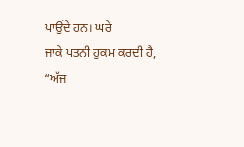ਪਾਉਂਦੇ ਹਨ। ਘਰੇ
ਜਾਕੇ ਪਤਨੀ ਹੁਕਮ ਕਰਦੀ ਹੈ,
“ਅੱਜ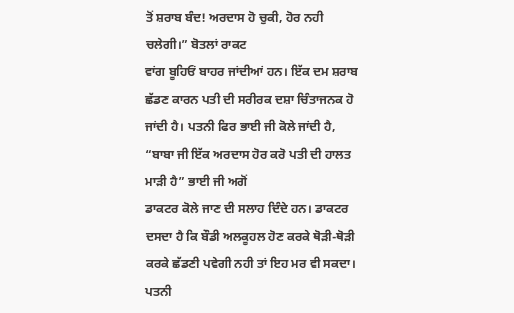ਤੋਂ ਸ਼ਰਾਬ ਬੰਦ! ਅਰਦਾਸ ਹੋ ਚੁਕੀ, ਹੋਰ ਨਹੀ ਚਲੇਗੀ।” ਬੋਤਲਾਂ ਰਾਕਟ
ਵਾਂਗ ਬੂਹਿਓਂ ਬਾਹਰ ਜਾਂਦੀਆਂ ਹਨ। ਇੱਕ ਦਮ ਸ਼ਰਾਬ ਛੱਡਣ ਕਾਰਨ ਪਤੀ ਦੀ ਸਰੀਰਕ ਦਸ਼ਾ ਚਿੰਤਾਜਨਕ ਹੋ
ਜਾਂਦੀ ਹੈ। ਪਤਨੀ ਫਿਰ ਭਾਈ ਜੀ ਕੋਲੇ ਜਾਂਦੀ ਹੈ,
“ਬਾਬਾ ਜੀ ਇੱਕ ਅਰਦਾਸ ਹੋਰ ਕਰੋ ਪਤੀ ਦੀ ਹਾਲਤ ਮਾੜੀ ਹੈ” ਭਾਈ ਜੀ ਅਗੋਂ
ਡਾਕਟਰ ਕੋਲੇ ਜਾਣ ਦੀ ਸਲਾਹ ਦਿੰਦੇ ਹਨ। ਡਾਕਟਰ ਦਸਦਾ ਹੈ ਕਿ ਬੌਡੀ ਅਲਕੂਹਲ ਹੋਣ ਕਰਕੇ ਥੋੜੀ-ਥੋੜੀ
ਕਰਕੇ ਛੱਡਣੀ ਪਵੇਗੀ ਨਹੀ ਤਾਂ ਇਹ ਮਰ ਵੀ ਸਕਦਾ। ਪਤਨੀ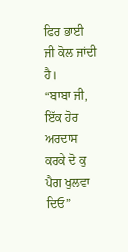ਫਿਰ ਭਾਈ ਜੀ ਕੋਲ ਜਾਂਦੀ ਹੈ।
“ਬਾਬਾ ਜੀ, ਇੱਕ ਹੋਰ ਅਰਦਾਸ ਕਰਕੇ ਦੋ ਕੁ ਪੈਗ ਖੁਲਵਾ ਦਿਓ”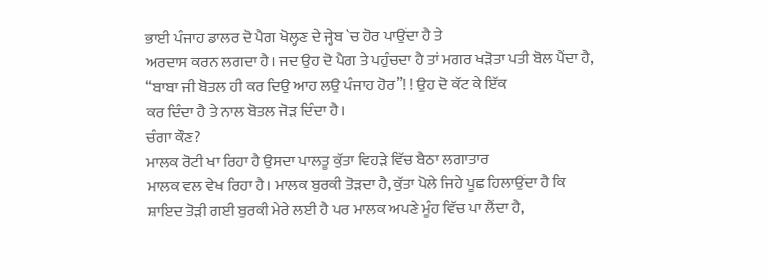ਭਾਈ ਪੰਜਾਹ ਡਾਲਰ ਦੋ ਪੈਗ ਖੋਲ੍ਹਣ ਦੇ ਜ੍ਹੇਬ `ਚ ਹੋਰ ਪਾਉਂਦਾ ਹੈ ਤੇ
ਅਰਦਾਸ ਕਰਨ ਲਗਦਾ ਹੈ। ਜਦ ਉਹ ਦੋ ਪੈਗ ਤੇ ਪਹੁੰਚਦਾ ਹੈ ਤਾਂ ਮਗਰ ਖੜੋਤਾ ਪਤੀ ਬੋਲ ਪੈਂਦਾ ਹੈ,
“ਬਾਬਾ ਜੀ ਬੋਤਲ ਹੀ ਕਰ ਦਿਉ ਆਹ ਲਉ ਪੰਜਾਹ ਹੋਰ”! ! ਉਹ ਦੋ ਕੱਟ ਕੇ ਇੱਕ
ਕਰ ਦਿੰਦਾ ਹੈ ਤੇ ਨਾਲ ਬੋਤਲ ਜੋੜ ਦਿੰਦਾ ਹੈ।
ਚੰਗਾ ਕੌਣ?
ਮਾਲਕ ਰੋਟੀ ਖਾ ਰਿਹਾ ਹੈ ਉਸਦਾ ਪਾਲਤੂ ਕੁੱਤਾ ਵਿਹੜੇ ਵਿੱਚ ਬੈਠਾ ਲਗਾਤਾਰ
ਮਾਲਕ ਵਲ ਵੇਖ ਰਿਹਾ ਹੈ। ਮਾਲਕ ਬੁਰਕੀ ਤੋੜਦਾ ਹੈ, ਕੁੱਤਾ ਪੋਲੇ ਜਿਹੇ ਪੂਛ ਹਿਲਾਉਂਦਾ ਹੈ ਕਿ
ਸ਼ਾਇਦ ਤੋੜੀ ਗਈ ਬੁਰਕੀ ਮੇਰੇ ਲਈ ਹੈ ਪਰ ਮਾਲਕ ਅਪਣੇ ਮੂੰਹ ਵਿੱਚ ਪਾ ਲੈਂਦਾ ਹੈ,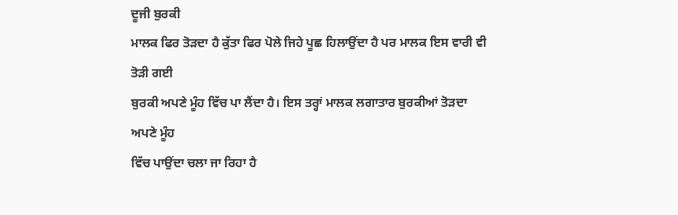ਦੂਜੀ ਬੁਰਕੀ
ਮਾਲਕ ਫਿਰ ਤੋੜਦਾ ਹੈ ਕੁੱਤਾ ਫਿਰ ਪੋਲੇ ਜਿਹੇ ਪੂਛ ਹਿਲਾਉਂਦਾ ਹੈ ਪਰ ਮਾਲਕ ਇਸ ਵਾਰੀ ਵੀ ਤੋੜੀ ਗਈ
ਬੁਰਕੀ ਅਪਣੇ ਮੂੰਹ ਵਿੱਚ ਪਾ ਲੈਂਦਾ ਹੈ। ਇਸ ਤਰ੍ਹਾਂ ਮਾਲਕ ਲਗਾਤਾਰ ਬੁਰਕੀਆਂ ਤੋੜਦਾ ਅਪਣੇ ਮੂੰਹ
ਵਿੱਚ ਪਾਉਂਦਾ ਚਲਾ ਜਾ ਰਿਹਾ ਹੈ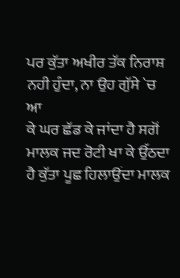ਪਰ ਕੁੱਤਾ ਅਖੀਰ ਤੱਕ ਨਿਰਾਸ਼ ਨਹੀ ਹੁੰਦਾ, ਨਾ ਉਹ ਗੁੱਸੇ `ਚ ਆ
ਕੇ ਘਰ ਛੱਡ ਕੇ ਜਾਂਦਾ ਹੈ ਸਗੋਂ ਮਾਲਕ ਜਦ ਰੋਟੀ ਖਾ ਕੇ ਉੱਠਦਾ ਹੈ ਕੁੱਤਾ ਪੂਛ ਹਿਲਾਉਂਦਾ ਮਾਲਕ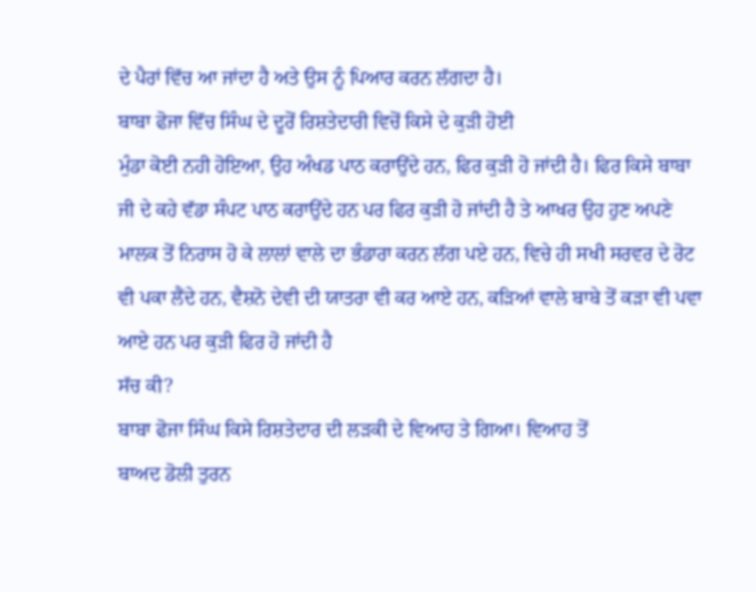ਦੇ ਪੈਰਾਂ ਵਿੱਚ ਆ ਜਾਂਦਾ ਹੈ ਅਤੇ ਉਸ ਨੂੰ ਪਿਆਰ ਕਰਨ ਲੱਗਦਾ ਹੈ।
ਬਾਬਾ ਫੋਜਾ ਵਿੱਚ ਸਿੰਘ ਦੇ ਦੂਰੋਂ ਰਿਸ਼ਤੇਦਾਰੀ ਵਿਚੋਂ ਕਿਸੇ ਦੇ ਕੁੜੀ ਹੋਈ
ਮੁੰਡਾ ਕੋਈ ਨਹੀ ਹੋਇਆ, ਉਹ ਅੰਖਡ ਪਾਠ ਕਰਾਉਂਦੇ ਹਨ, ਫਿਰ ਕੁੜੀ ਹੋ ਜਾਂਦੀ ਹੈ। ਫਿਰ ਕਿਸੇ ਬਾਬਾ
ਜੀ ਦੇ ਕਹੇ ਵੱਡਾ ਸੰਪਟ ਪਾਠ ਕਰਾਉਂਦੇ ਹਨ ਪਰ ਫਿਰ ਕੁੜੀ ਹੋ ਜਾਂਦੀ ਹੈ ਤੇ ਆਖਰ ਉਹ ਹੁਣ ਅਪਣੇ
ਮਾਲਕ ਤੋਂ ਨਿਰਾਸ ਹੋ ਕੇ ਲਾਲਾਂ ਵਾਲੇ ਦਾ ਭੰਡਾਰਾ ਕਰਨ ਲੱਗ ਪਏ ਹਨ, ਵਿਚੇ ਹੀ ਸਖੀ ਸਰਵਰ ਦੇ ਰੋਟ
ਵੀ ਪਕਾ ਲੈਂਦੇ ਹਨ, ਵੈਸ਼ਨੋ ਦੇਵੀ ਦੀ ਯਾਤਰਾ ਵੀ ਕਰ ਆਏ ਹਨ, ਕੜਿਆਂ ਵਾਲੇ ਬਾਬੇ ਤੋਂ ਕੜਾ ਵੀ ਪਵਾ
ਆਏ ਹਨ ਪਰ ਕੁੜੀ ਫਿਰ ਹੋ ਜਾਂਦੀ ਹੈ
ਸੱਚ ਕੀ?
ਬਾਬਾ ਫੋਜਾ ਸਿੰਘ ਕਿਸੇ ਰਿਸ਼ਤੇਦਾਰ ਦੀ ਲੜਕੀ ਦੇ ਵਿਆਹ ਤੇ ਗਿਆ। ਵਿਆਹ ਤੋਂ
ਬਾਅਦ ਡੋਲੀ ਤੁਰਨ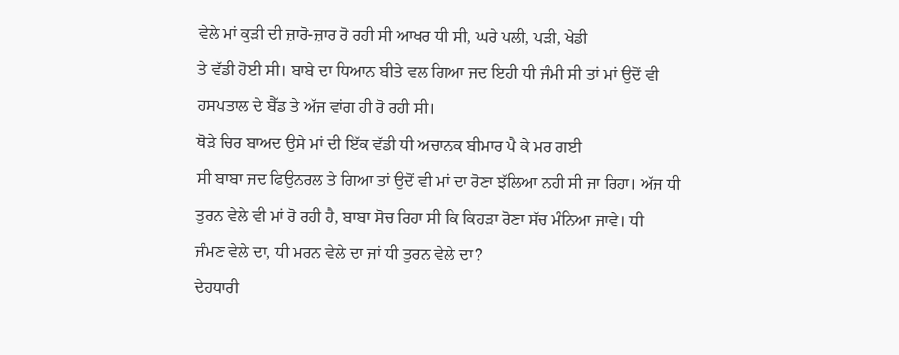ਵੇਲੇ ਮਾਂ ਕੁੜੀ ਦੀ ਜ਼ਾਰੋ-ਜ਼ਾਰ ਰੋ ਰਹੀ ਸੀ ਆਖਰ ਧੀ ਸੀ, ਘਰੇ ਪਲੀ, ਪੜੀ, ਖੇਡੀ
ਤੇ ਵੱਡੀ ਹੋਈ ਸੀ। ਬਾਬੇ ਦਾ ਧਿਆਨ ਬੀਤੇ ਵਲ ਗਿਆ ਜਦ ਇਹੀ ਧੀ ਜੰਮੀ ਸੀ ਤਾਂ ਮਾਂ ਉਦੋਂ ਵੀ
ਹਸਪਤਾਲ ਦੇ ਬੈੱਡ ਤੇ ਅੱਜ ਵਾਂਗ ਹੀ ਰੋ ਰਹੀ ਸੀ।
ਥੋੜੇ ਚਿਰ ਬਾਅਦ ਉਸੇ ਮਾਂ ਦੀ ਇੱਕ ਵੱਡੀ ਧੀ ਅਚਾਨਕ ਬੀਮਾਰ ਪੈ ਕੇ ਮਰ ਗਈ
ਸੀ ਬਾਬਾ ਜਦ ਫਿਉਨਰਲ ਤੇ ਗਿਆ ਤਾਂ ਉਦੋਂ ਵੀ ਮਾਂ ਦਾ ਰੋਣਾ ਝੱਲਿਆ ਨਹੀ ਸੀ ਜਾ ਰਿਹਾ। ਅੱਜ ਧੀ
ਤੁਰਨ ਵੇਲੇ ਵੀ ਮਾਂ ਰੋ ਰਹੀ ਹੈ, ਬਾਬਾ ਸੋਚ ਰਿਹਾ ਸੀ ਕਿ ਕਿਹੜਾ ਰੋਣਾ ਸੱਚ ਮੰਨਿਆ ਜਾਵੇ। ਧੀ
ਜੰਮਣ ਵੇਲੇ ਦਾ, ਧੀ ਮਰਨ ਵੇਲੇ ਦਾ ਜਾਂ ਧੀ ਤੁਰਨ ਵੇਲੇ ਦਾ?
ਦੇਹਧਾਰੀ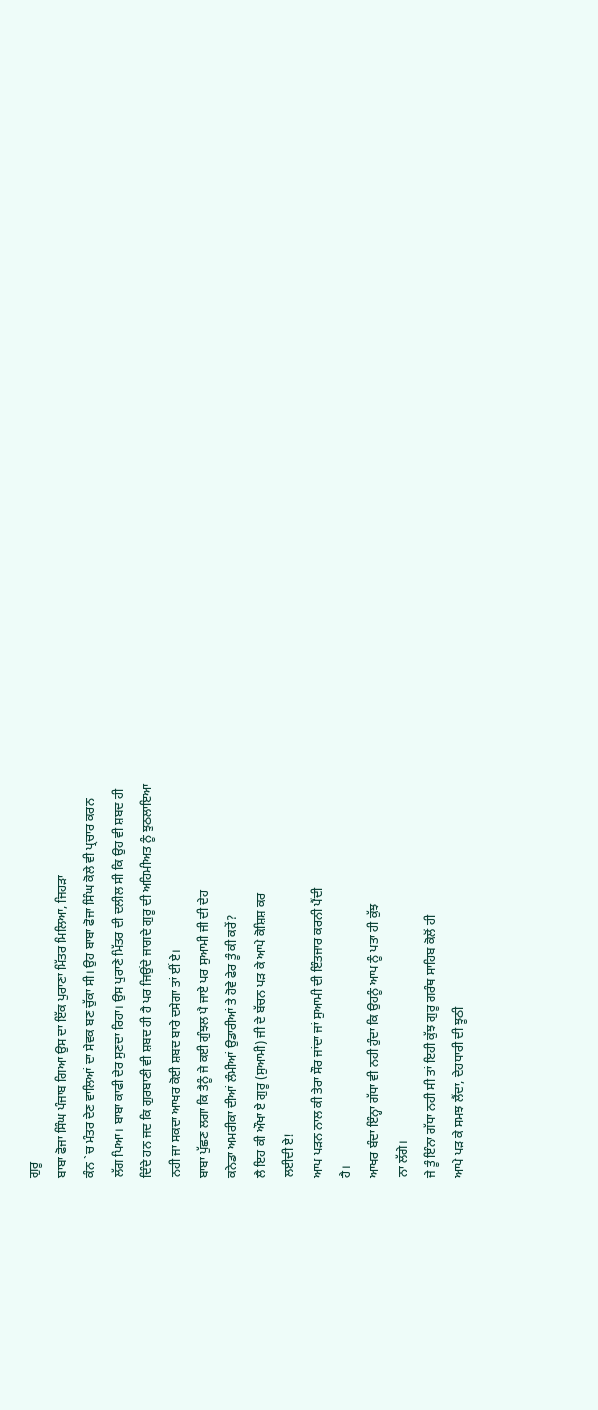ਗੁਰੂ
ਬਾਬਾ ਫੋਜਾ ਸਿੰਘ ਪੰਜਾਬ ਗਿਆ ਉਸ ਦਾ ਇੱਕ ਪੁਰਾਣਾ ਮਿੱਤਰ ਮਿਲਿਆ, ਜਿਹੜਾ
ਕੰਨ `ਚ ਮੰਤਰ ਦੇਣ ਵਾਲਿਆਂ ਦਾ ਸੇਵਕ ਬਣ ਚੁੱਕਾ ਸੀ। ਉਹ ਬਾਬਾ ਫੋਜਾ ਸਿੰਘ ਕੋਲੇ ਵੀ ਪ੍ਰਚਾਰ ਕਰਨ
ਲੱਗ ਪਿਆ। ਬਾਬਾ ਕਾਫੀ ਦੇਰ ਸੁਣਦਾ ਰਿਹਾ। ਉਸ ਪੁਰਾਣੇ ਮਿੱਤਰ ਦੀ ਦਲੀਲ ਸੀ ਕਿ ਉਹ ਵੀ ਸ਼ਬਦ ਹੀ
ਦਿੰਦੇ ਹਨ ਜਦ ਕਿ ਗੁਰਬਾਣੀ ਵੀ ਸ਼ਬਦ ਹੀ ਹੈ ਪਰ ਜਿਉਂਦੇ ਜਾਗਦੇ ਗੁਰੂ ਦੀ ਅਹਿਮੀਅਤ ਨੂੰ ਝੁਠਲਾਇਆ
ਨਹੀ ਜਾ ਸਕਦਾ ਆਖਰ ਕੋਈ ਸ਼ਬਦ ਬਾਰੇ ਦਸੇਗਾ ਤਾਂ ਈਂ ਏ।
ਬਾਬਾ ਪੁੱਛਣ ਲਗਾ ਕਿ ਤੈਨੂੰ ਜੇ ਕਈ ਗੁੰਝਲ ਪੈ ਜਾਏ ਪਰ ਸੁਆਮੀ ਜੀ ਦੀ ਦੇਹ
ਕਨੇਡਾ ਅਮਰੀਕਾ ਦੀਆਂ ਲੰਮੀਆਂ ਉਡਾਰੀਆਂ ਤੇ ਹੋਵੇ ਫੇਰ ਤੂੰ ਕੀ ਕਰੇਂ?
ਲੈ ਇਹ ਕੀ ਔਖਾ ਏ ਗੁਰੂ (ਸੁਆਮੀ) ਜੀ ਦੇ ਬੱਚਨ ਪੜ ਕੇ ਆਪੇ ਕੋਸ਼ਿਸ਼ ਕਰ
ਲਈਦੀ ਏ!
ਆਪ ਪੜਨ ਨਾਲ ਕੀ ਤੇਰਾ ਸੌਰ ਜਾਂਦਾ ਜਾਂ ਸੁਆਮੀ ਦੀ ਇੰਤਜਾਰ ਕਰਨੀ ਪੈਂਦੀ
ਹੈ।
ਆਖਰ ਬੰਦਾ ਇੰਨ੍ਹਾ ਗੱਧਾ ਵੀ ਨਹੀ ਹੁੰਦਾ ਕਿ ਉਹਨੂੰ ਆਪ ਨੂੰ ਪਤਾ ਹੀ ਕੁੱਝ
ਨਾ ਲੱਗੇ।
ਜੇ ਤੂੰ ਇੰਨਾ ਗੱਧਾ ਨਹੀ ਸੀ ਤਾਂ ਇਹੀ ਕੁੱਝ ਗੁਰੂ ਗਰੰਥ ਸਾਹਿਬ ਕੋਲੋਂ ਹੀ
ਆਪੇ ਪੜ ਕੇ ਸਮਝ ਲੈਂਦਾ, ਦੇਹਧਾਰੀ ਦੀ ਝੂਠੀ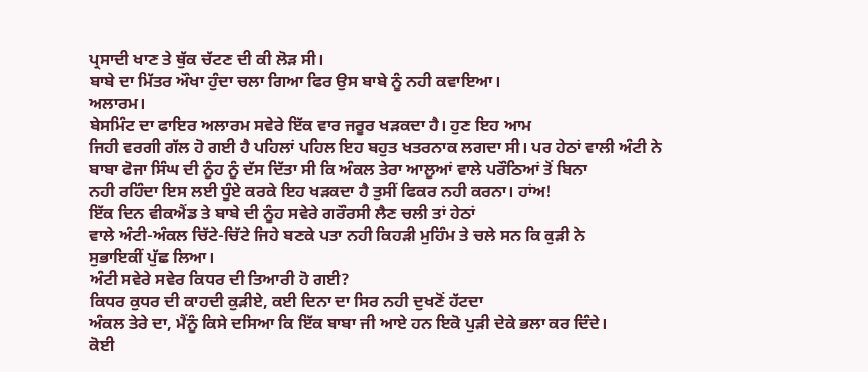ਪ੍ਰਸਾਦੀ ਖਾਣ ਤੇ ਥੁੱਕ ਚੱਟਣ ਦੀ ਕੀ ਲੋੜ ਸੀ।
ਬਾਬੇ ਦਾ ਮਿੱਤਰ ਔਖਾ ਹੁੰਦਾ ਚਲਾ ਗਿਆ ਫਿਰ ਉਸ ਬਾਬੇ ਨੂੰ ਨਹੀ ਕਵਾਇਆ।
ਅਲਾਰਮ।
ਬੇਸਮਿੰਟ ਦਾ ਫਾਇਰ ਅਲਾਰਮ ਸਵੇਰੇ ਇੱਕ ਵਾਰ ਜਰੂਰ ਖੜਕਦਾ ਹੈ। ਹੁਣ ਇਹ ਆਮ
ਜਿਹੀ ਵਰਗੀ ਗੱਲ ਹੋ ਗਈ ਹੈ ਪਹਿਲਾਂ ਪਹਿਲ ਇਹ ਬਹੁਤ ਖਤਰਨਾਕ ਲਗਦਾ ਸੀ। ਪਰ ਹੇਠਾਂ ਵਾਲੀ ਅੰਟੀ ਨੇ
ਬਾਬਾ ਫੋਜਾ ਸਿੰਘ ਦੀ ਨੂੰਹ ਨੂੰ ਦੱਸ ਦਿੱਤਾ ਸੀ ਕਿ ਅੰਕਲ ਤੇਰਾ ਆਲੂਆਂ ਵਾਲੇ ਪਰੌਠਿਆਂ ਤੋਂ ਬਿਨਾ
ਨਹੀ ਰਹਿੰਦਾ ਇਸ ਲਈ ਧੂੰਏ ਕਰਕੇ ਇਹ ਖੜਕਦਾ ਹੈ ਤੁਸੀਂ ਫਿਕਰ ਨਹੀ ਕਰਨਾ। ਹਾਂਅ!
ਇੱਕ ਦਿਨ ਵੀਕਐਂਡ ਤੇ ਬਾਬੇ ਦੀ ਨੂੰਹ ਸਵੇਰੇ ਗਰੌਰਸੀ ਲੈਣ ਚਲੀ ਤਾਂ ਹੇਠਾਂ
ਵਾਲੇ ਅੰਟੀ-ਅੰਕਲ ਚਿੱਟੇ-ਚਿੱਟੇ ਜਿਹੇ ਬਣਕੇ ਪਤਾ ਨਹੀ ਕਿਹੜੀ ਮੁਹਿੰਮ ਤੇ ਚਲੇ ਸਨ ਕਿ ਕੁੜੀ ਨੇ
ਸੁਭਾਇਕੀਂ ਪੁੱਛ ਲਿਆ।
ਅੰਟੀ ਸਵੇਰੇ ਸਵੇਰ ਕਿਧਰ ਦੀ ਤਿਆਰੀ ਹੋ ਗਈ?
ਕਿਧਰ ਕੁਧਰ ਦੀ ਕਾਹਦੀ ਕੁੜੀਏ, ਕਈ ਦਿਨਾ ਦਾ ਸਿਰ ਨਹੀ ਦੁਖਣੋਂ ਹੱਟਦਾ
ਅੰਕਲ ਤੇਰੇ ਦਾ, ਮੈਂਨੂੰ ਕਿਸੇ ਦਸਿਆ ਕਿ ਇੱਕ ਬਾਬਾ ਜੀ ਆਏ ਹਨ ਇਕੋ ਪੁੜੀ ਦੇਕੇ ਭਲਾ ਕਰ ਦਿੰਦੇ।
ਕੋਈ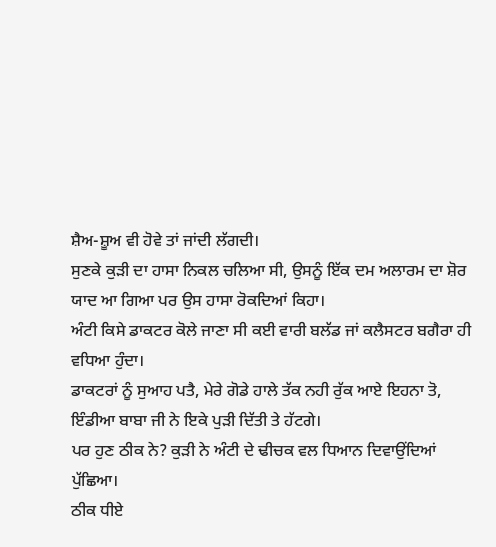ਸ਼ੈਅ-ਸ਼ੂਅ ਵੀ ਹੋਵੇ ਤਾਂ ਜਾਂਦੀ ਲੱਗਦੀ।
ਸੁਣਕੇ ਕੁੜੀ ਦਾ ਹਾਸਾ ਨਿਕਲ ਚਲਿਆ ਸੀ, ਉਸਨੂੰ ਇੱਕ ਦਮ ਅਲਾਰਮ ਦਾ ਸ਼ੋਰ
ਯਾਦ ਆ ਗਿਆ ਪਰ ਉਸ ਹਾਸਾ ਰੋਕਦਿਆਂ ਕਿਹਾ।
ਅੰਟੀ ਕਿਸੇ ਡਾਕਟਰ ਕੋਲੇ ਜਾਣਾ ਸੀ ਕਈ ਵਾਰੀ ਬਲੱਡ ਜਾਂ ਕਲੈਸਟਰ ਬਗੈਰਾ ਹੀ
ਵਧਿਆ ਹੁੰਦਾ।
ਡਾਕਟਰਾਂ ਨੂੰ ਸੁਆਹ ਪਤੈ, ਮੇਰੇ ਗੋਡੇ ਹਾਲੇ ਤੱਕ ਨਹੀ ਰੁੱਕ ਆਏ ਇਹਨਾ ਤੋ,
ਇੰਡੀਆ ਬਾਬਾ ਜੀ ਨੇ ਇਕੇ ਪੁੜੀ ਦਿੱਤੀ ਤੇ ਹੱਟਗੇ।
ਪਰ ਹੁਣ ਠੀਕ ਨੇ? ਕੁੜੀ ਨੇ ਅੰਟੀ ਦੇ ਢੀਚਕ ਵਲ ਧਿਆਨ ਦਿਵਾਉਂਦਿਆਂ
ਪੁੱਛਿਆ।
ਠੀਕ ਧੀਏ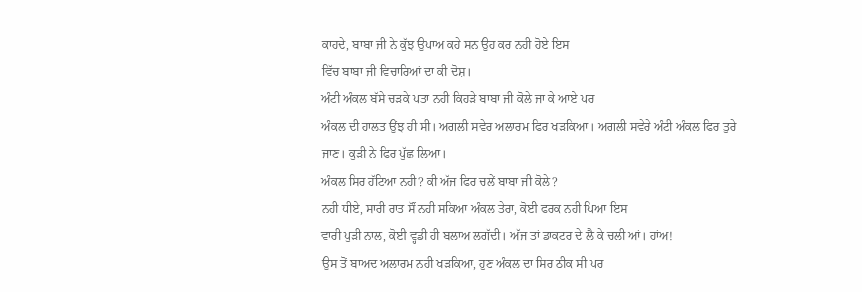ਕਾਹਦੇ, ਬਾਬਾ ਜੀ ਨੇ ਕੁੱਝ ਉਪਾਅ ਕਹੇ ਸਨ ਉਹ ਕਰ ਨਹੀ ਹੋਏ ਇਸ
ਵਿੱਚ ਬਾਬਾ ਜੀ ਵਿਚਾਰਿਆਂ ਦਾ ਕੀ ਦੋਸ਼।
ਅੰਟੀ ਅੰਕਲ ਬੱਸੇ ਚੜਕੇ ਪਤਾ ਨਹੀ ਕਿਹੜੇ ਬਾਬਾ ਜੀ ਕੋਲੇ ਜਾ ਕੇ ਆਏ ਪਰ
ਅੰਕਲ ਦੀ ਹਾਲਤ ਉਂਝ ਹੀ ਸੀ। ਅਗਲੀ ਸਵੇਰ ਅਲਾਰਮ ਫਿਰ ਖੜਕਿਆ। ਅਗਲੀ ਸਵੇਰੇ ਅੰਟੀ ਅੰਕਲ ਫਿਰ ਤੁਰੇ
ਜਾਣ। ਕੁੜੀ ਨੇ ਫਿਰ ਪੁੱਛ ਲਿਆ।
ਅੰਕਲ ਸਿਰ ਹੱਟਿਆ ਨਹੀ? ਕੀ ਅੱਜ ਫਿਰ ਚਲੇਂ ਬਾਬਾ ਜੀ ਕੋਲੇ?
ਨਹੀ ਧੀਏ, ਸਾਰੀ ਰਾਤ ਸੌਂ ਨਹੀ ਸਕਿਆ ਅੰਕਲ ਤੇਰਾ, ਕੋਈ ਫਰਕ ਨਹੀ ਪਿਆ ਇਸ
ਵਾਰੀ ਪੁੜੀ ਨਾਲ, ਕੋਈ ਵ੍ਹਡੀ ਹੀ ਬਲਾਅ ਲਗੱਦੀ। ਅੱਜ ਤਾਂ ਡਾਕਟਰ ਦੇ ਲੈ ਕੇ ਚਲੀ ਆਂ। ਹਾਂਅ!
ਉਸ ਤੋਂ ਬਾਅਦ ਅਲਾਰਮ ਨਹੀ ਖੜਕਿਆ, ਹੁਣ ਅੰਕਲ ਦਾ ਸਿਰ ਠੀਕ ਸੀ ਪਰ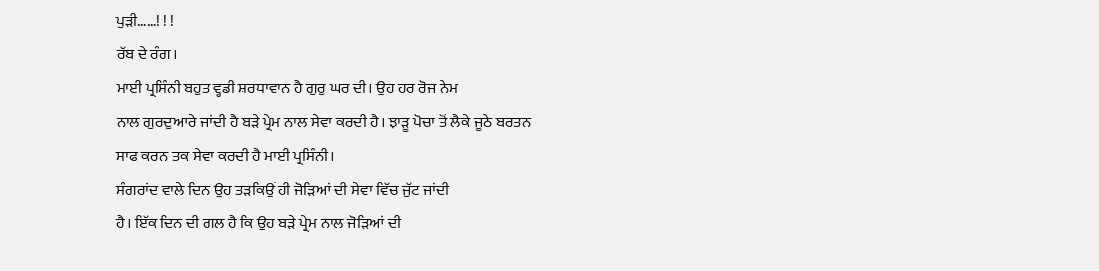ਪੁੜੀ……! ! !
ਰੱਬ ਦੇ ਰੰਗ।
ਮਾਈ ਪ੍ਰਸਿੰਨੀ ਬਹੁਤ ਵ੍ਹਡੀ ਸ਼ਰਧਾਵਾਨ ਹੈ ਗੁਰੁ ਘਰ ਦੀ। ਉਹ ਹਰ ਰੋਜ ਨੇਮ
ਨਾਲ ਗੁਰਦੁਆਰੇ ਜਾਂਦੀ ਹੈ ਬੜੇ ਪ੍ਰੇਮ ਨਾਲ ਸੇਵਾ ਕਰਦੀ ਹੈ। ਝਾੜੂ ਪੋਚਾ ਤੋਂ ਲੈਕੇ ਜੂਠੇ ਬਰਤਨ
ਸਾਫ ਕਰਨ ਤਕ ਸੇਵਾ ਕਰਦੀ ਹੈ ਮਾਈ ਪ੍ਰਸਿੰਨੀ।
ਸੰਗਰਾਂਦ ਵਾਲੇ ਦਿਨ ਉਹ ਤੜਕਿਉਂ ਹੀ ਜੋੜਿਆਂ ਦੀ ਸੇਵਾ ਵਿੱਚ ਜੁੱਟ ਜਾਂਦੀ
ਹੈ। ਇੱਕ ਦਿਨ ਦੀ ਗਲ ਹੈ ਕਿ ਉਹ ਬੜੇ ਪ੍ਰੇਮ ਨਾਲ ਜੋੜਿਆਂ ਦੀ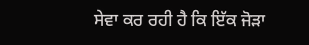ਸੇਵਾ ਕਰ ਰਹੀ ਹੈ ਕਿ ਇੱਕ ਜੋੜਾ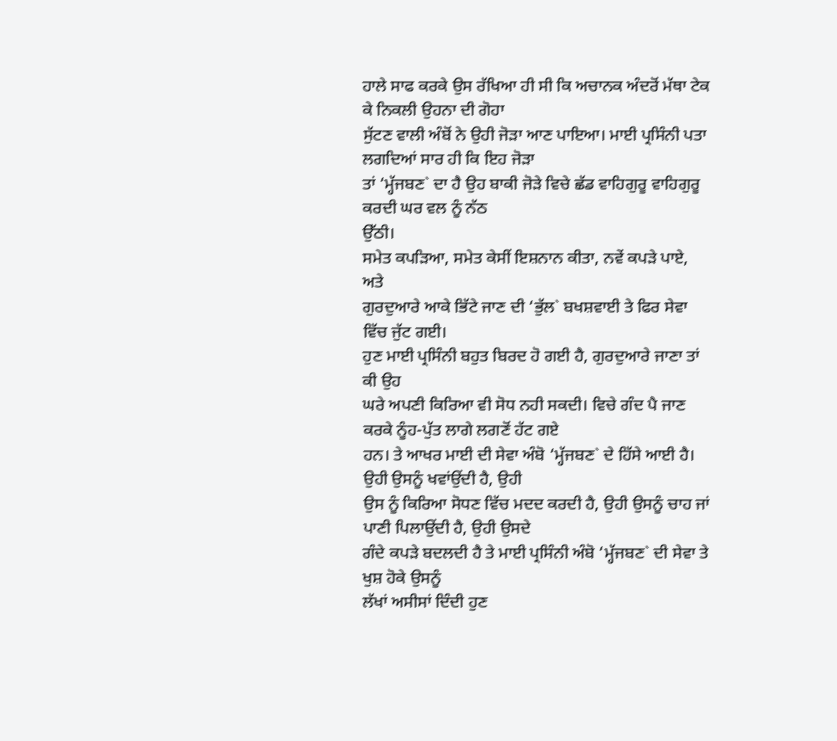ਹਾਲੇ ਸਾਫ ਕਰਕੇ ਉਸ ਰੱਖਿਆ ਹੀ ਸੀ ਕਿ ਅਚਾਨਕ ਅੰਦਰੋਂ ਮੱਥਾ ਟੇਕ ਕੇ ਨਿਕਲੀ ਉਹਨਾ ਦੀ ਗੋਹਾ
ਸੁੱਟਣ ਵਾਲੀ ਅੰਬੋਂ ਨੇ ਉਹੀ ਜੋੜਾ ਆਣ ਪਾਇਆ। ਮਾਈ ਪ੍ਰਸਿੰਨੀ ਪਤਾ ਲਗਦਿਆਂ ਸਾਰ ਹੀ ਕਿ ਇਹ ਜੋੜਾ
ਤਾਂ ‘ਮ੍ਹੱਜਬਣ` ਦਾ ਹੈ ਉਹ ਬਾਕੀ ਜੋੜੇ ਵਿਚੇ ਛੱਡ ਵਾਹਿਗੁਰੂ ਵਾਹਿਗੁਰੂ ਕਰਦੀ ਘਰ ਵਲ ਨੂੰ ਨੱਠ
ਉੱਠੀ।
ਸਮੇਤ ਕਪੜਿਆ, ਸਮੇਤ ਕੇਸੀਂ ਇਸ਼ਨਾਨ ਕੀਤਾ, ਨਵੇਂ ਕਪੜੇ ਪਾਏ, ਅਤੇ
ਗੁਰਦੁਆਰੇ ਆਕੇ ਭਿੱਟੇ ਜਾਣ ਦੀ ‘ਭੁੱਲ` ਬਖਸ਼ਵਾਈ ਤੇ ਫਿਰ ਸੇਵਾ ਵਿੱਚ ਜੁੱਟ ਗਈ।
ਹੁਣ ਮਾਈ ਪ੍ਰਸਿੰਨੀ ਬਹੁਤ ਬਿਰਦ ਹੋ ਗਈ ਹੈ, ਗੁਰਦੁਆਰੇ ਜਾਣਾ ਤਾਂ ਕੀ ਉਹ
ਘਰੇ ਅਪਣੀ ਕਿਰਿਆ ਵੀ ਸੋਧ ਨਹੀ ਸਕਦੀ। ਵਿਚੇ ਗੰਦ ਪੈ ਜਾਣ ਕਰਕੇ ਨੂੰਹ-ਪੁੱਤ ਲਾਗੇ ਲਗਣੋਂ ਹੱਟ ਗਏ
ਹਨ। ਤੇ ਆਖਰ ਮਾਈ ਦੀ ਸੇਵਾ ਅੰਬੋ ‘ਮ੍ਹੱਜਬਣ` ਦੇ ਹਿੱਸੇ ਆਈ ਹੈ। ਉਹੀ ਉਸਨੂੰ ਖਵਾਂਉਂਦੀ ਹੈ, ਉਹੀ
ਉਸ ਨੂੰ ਕਿਰਿਆ ਸੋਧਣ ਵਿੱਚ ਮਦਦ ਕਰਦੀ ਹੈ, ਉਹੀ ਉਸਨੂੰ ਚਾਹ ਜਾਂ ਪਾਣੀ ਪਿਲਾਉਂਦੀ ਹੈ, ਉਹੀ ਉਸਦੇ
ਗੰਦੇ ਕਪੜੇ ਬਦਲਦੀ ਹੈ ਤੇ ਮਾਈ ਪ੍ਰਸਿੰਨੀ ਅੰਬੋ ‘ਮ੍ਹੱਜਬਣ` ਦੀ ਸੇਵਾ ਤੇ ਖੁਸ਼ ਹੋਕੇ ਉਸਨੂੰ
ਲੱਖਾਂ ਅਸੀਸਾਂ ਦਿੰਦੀ ਹੁਣ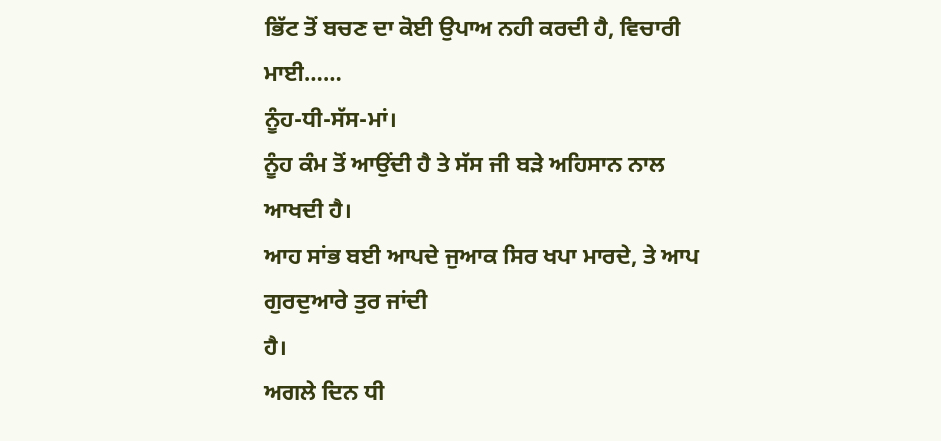ਭਿੱਟ ਤੋਂ ਬਚਣ ਦਾ ਕੋਈ ਉਪਾਅ ਨਹੀ ਕਰਦੀ ਹੈ, ਵਿਚਾਰੀ ਮਾਈ……
ਨੂੰਹ-ਧੀ-ਸੱਸ-ਮਾਂ।
ਨੂੰਹ ਕੰਮ ਤੋਂ ਆਉਂਦੀ ਹੈ ਤੇ ਸੱਸ ਜੀ ਬੜੇ ਅਹਿਸਾਨ ਨਾਲ ਆਖਦੀ ਹੈ।
ਆਹ ਸਾਂਭ ਬਈ ਆਪਦੇ ਜੁਆਕ ਸਿਰ ਖਪਾ ਮਾਰਦੇ, ਤੇ ਆਪ ਗੁਰਦੁਆਰੇ ਤੁਰ ਜਾਂਦੀ
ਹੈ।
ਅਗਲੇ ਦਿਨ ਧੀ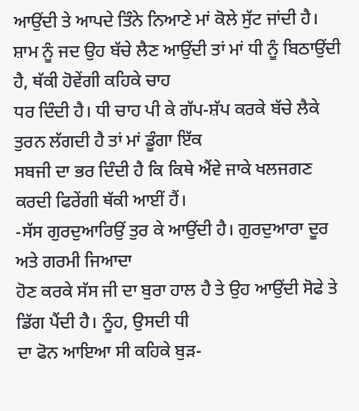ਆਉਂਦੀ ਤੇ ਆਪਦੇ ਤਿੰਨੇ ਨਿਆਣੇ ਮਾਂ ਕੋਲੇ ਸੁੱਟ ਜਾਂਦੀ ਹੈ।
ਸ਼ਾਮ ਨੂੰ ਜਦ ਉਹ ਬੱਚੇ ਲੈਣ ਆਉਂਦੀ ਤਾਂ ਮਾਂ ਧੀ ਨੂੰ ਬਿਠਾਉਂਦੀ ਹੈ, ਥੱਕੀ ਹੋਵੇਂਗੀ ਕਹਿਕੇ ਚਾਹ
ਧਰ ਦਿੰਦੀ ਹੈ। ਧੀ ਚਾਹ ਪੀ ਕੇ ਗੱਪ-ਸ਼ੱਪ ਕਰਕੇ ਬੱਚੇ ਲੈਕੇ ਤੁਰਨ ਲੱਗਦੀ ਹੈ ਤਾਂ ਮਾਂ ਡੂੰਗਾ ਇੱਕ
ਸਬਜੀ ਦਾ ਭਰ ਦਿੰਦੀ ਹੈ ਕਿ ਕਿਥੇ ਐਂਵੇ ਜਾਕੇ ਖਲਜਗਣ ਕਰਦੀ ਫਿਰੇਂਗੀ ਥੱਕੀ ਆਈਂ ਹੈਂ।
-ਸੱਸ ਗੁਰਦੁਆਰਿਉਂ ਤੁਰ ਕੇ ਆਉਂਦੀ ਹੈ। ਗੁਰਦੁਆਰਾ ਦੂਰ ਅਤੇ ਗਰਮੀ ਜਿਆਦਾ
ਹੋਣ ਕਰਕੇ ਸੱਸ ਜੀ ਦਾ ਬੁਰਾ ਹਾਲ ਹੈ ਤੇ ਉਹ ਆਉਂਦੀ ਸੋਫੇ ਤੇ ਡਿੱਗ ਪੈਂਦੀ ਹੈ। ਨੂੰਹ, ਉਸਦੀ ਧੀ
ਦਾ ਫੋਨ ਆਇਆ ਸੀ ਕਹਿਕੇ ਬੁੜ-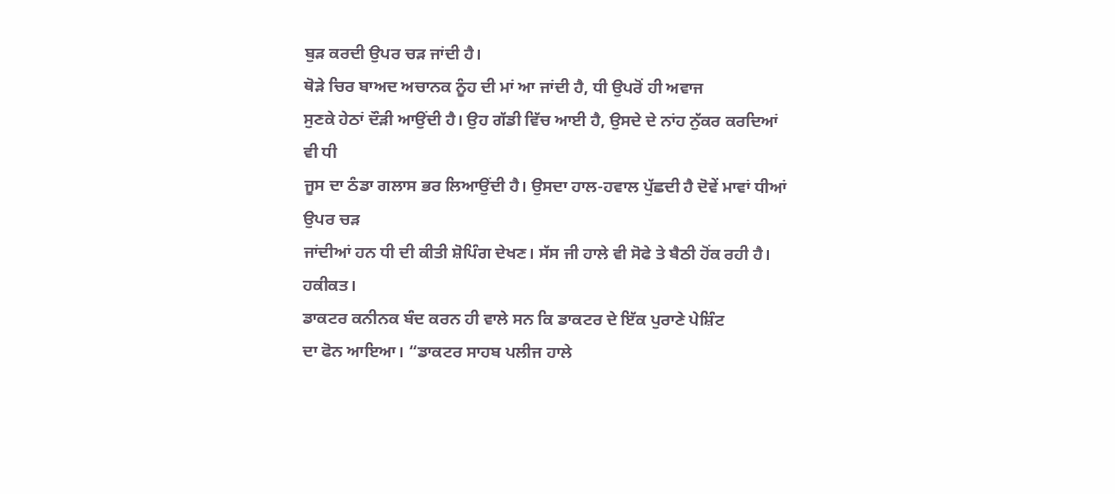ਬੁੜ ਕਰਦੀ ਉਪਰ ਚੜ ਜਾਂਦੀ ਹੈ।
ਥੋੜੇ ਚਿਰ ਬਾਅਦ ਅਚਾਨਕ ਨੂੰਹ ਦੀ ਮਾਂ ਆ ਜਾਂਦੀ ਹੈ, ਧੀ ਉਪਰੋਂ ਹੀ ਅਵਾਜ
ਸੁਣਕੇ ਹੇਠਾਂ ਦੌੜੀ ਆਉਂਦੀ ਹੈ। ਉਹ ਗੱਡੀ ਵਿੱਚ ਆਈ ਹੈ, ਉਸਦੇ ਦੇ ਨਾਂਹ ਨੁੱਕਰ ਕਰਦਿਆਂ ਵੀ ਧੀ
ਜੂਸ ਦਾ ਠੰਡਾ ਗਲਾਸ ਭਰ ਲਿਆਉਂਦੀ ਹੈ। ਉਸਦਾ ਹਾਲ-ਹਵਾਲ ਪੁੱਛਦੀ ਹੈ ਦੋਵੇਂ ਮਾਵਾਂ ਧੀਆਂ ਉਪਰ ਚੜ
ਜਾਂਦੀਆਂ ਹਨ ਧੀ ਦੀ ਕੀਤੀ ਸ਼ੋਪਿੰਗ ਦੇਖਣ। ਸੱਸ ਜੀ ਹਾਲੇ ਵੀ ਸੋਫੇ ਤੇ ਬੈਠੀ ਹੋਂਕ ਰਹੀ ਹੈ।
ਹਕੀਕਤ।
ਡਾਕਟਰ ਕਨੀਨਕ ਬੰਦ ਕਰਨ ਹੀ ਵਾਲੇ ਸਨ ਕਿ ਡਾਕਟਰ ਦੇ ਇੱਕ ਪੁਰਾਣੇ ਪੇਸ਼ਿੰਟ
ਦਾ ਫੋਨ ਆਇਆ। “ਡਾਕਟਰ ਸਾਹਬ ਪਲੀਜ ਹਾਲੇ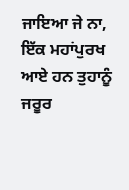ਜਾਇਆ ਜੇ ਨਾ, ਇੱਕ ਮਹਾਂਪੁਰਖ ਆਏ ਹਨ ਤੁਹਾਨੂੰ ਜਰੂਰ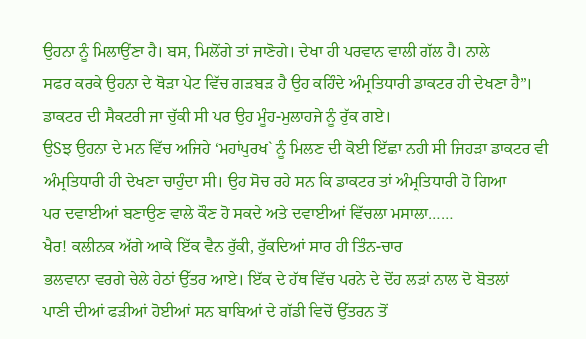ਉਹਨਾ ਨੂੰ ਮਿਲਾਉਂਣਾ ਹੈ। ਬਸ, ਮਿਲੋਂਗੇ ਤਾਂ ਜਾਣੋਗੇ। ਦੇਖਾ ਹੀ ਪਰਵਾਨ ਵਾਲੀ ਗੱਲ ਹੈ। ਨਾਲੇ
ਸਫਰ ਕਰਕੇ ਉਹਨਾ ਦੇ ਥੋੜਾ ਪੇਟ ਵਿੱਚ ਗੜਬੜ ਹੈ ਉਹ ਕਹਿੰਦੇ ਅੰਮ੍ਰਤਿਧਾਰੀ ਡਾਕਟਰ ਹੀ ਦੇਖਣਾ ਹੈ”।
ਡਾਕਟਰ ਦੀ ਸੈਕਟਰੀ ਜਾ ਚੁੱਕੀ ਸੀ ਪਰ ਉਹ ਮੂੰਹ-ਮੁਲਾਹਜੇ ਨੂੰ ਰੁੱਕ ਗਏ।
ਉSਝ ਉਹਨਾ ਦੇ ਮਨ ਵਿੱਚ ਅਜਿਹੇ ‘ਮਹਾਂਪੁਰਖ` ਨੂੰ ਮਿਲਣ ਦੀ ਕੋਈ ਇੱਛਾ ਨਹੀ ਸੀ ਜਿਹੜਾ ਡਾਕਟਰ ਵੀ
ਅੰਮ੍ਰਤਿਧਾਰੀ ਹੀ ਦੇਖਣਾ ਚਾਹੁੰਦਾ ਸੀ। ਉਹ ਸੋਚ ਰਹੇ ਸਨ ਕਿ ਡਾਕਟਰ ਤਾਂ ਅੰਮ੍ਰਤਿਧਾਰੀ ਹੋ ਗਿਆ
ਪਰ ਦਵਾਈਆਂ ਬਣਾਉਣ ਵਾਲੇ ਕੌਣ ਹੋ ਸਕਦੇ ਅਤੇ ਦਵਾਈਆਂ ਵਿੱਚਲਾ ਮਸਾਲਾ……
ਖੈਰ! ਕਲੀਨਕ ਅੱਗੇ ਆਕੇ ਇੱਕ ਵੈਨ ਰੁੱਕੀ, ਰੁੱਕਦਿਆਂ ਸਾਰ ਹੀ ਤਿੰਨ-ਚਾਰ
ਭਲਵਾਨਾ ਵਰਗੇ ਚੇਲੇ ਹੇਠਾਂ ਉੱਤਰ ਆਏ। ਇੱਕ ਦੇ ਹੱਥ ਵਿੱਚ ਪਰਨੇ ਦੇ ਦੋਂਹ ਲੜਾਂ ਨਾਲ ਦੋ ਬੋਤਲਾਂ
ਪਾਣੀ ਦੀਆਂ ਫੜੀਆਂ ਹੋਈਆਂ ਸਨ ਬਾਬਿਆਂ ਦੇ ਗੱਡੀ ਵਿਚੋਂ ਉੱਤਰਨ ਤੋਂ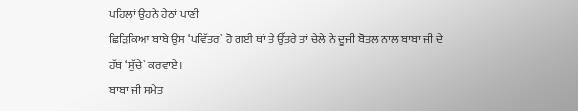ਪਹਿਲਾਂ ਉਹਨੇ ਹੇਠਾਂ ਪਾਣੀ
ਛਿੜਿਕਿਆ ਬਾਬੇ ਉਸ ‘ਪਵਿੱਤਰ` ਹੋ ਗਈ ਥਾਂ ਤੇ ਉੱਤਰੇ ਤਾਂ ਚੇਲੇ ਨੇ ਦੂਜੀ ਬੋਤਲ ਨਾਲ ਬਾਬਾ ਜੀ ਦੇ
ਹੱਥ ‘ਸੁੱਚੇ` ਕਰਵਾਏ।
ਬਾਬਾ ਜੀ ਸਮੇਤ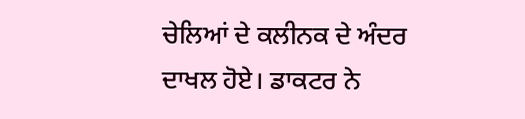ਚੇਲਿਆਂ ਦੇ ਕਲੀਨਕ ਦੇ ਅੰਦਰ ਦਾਖਲ ਹੋਏ। ਡਾਕਟਰ ਨੇ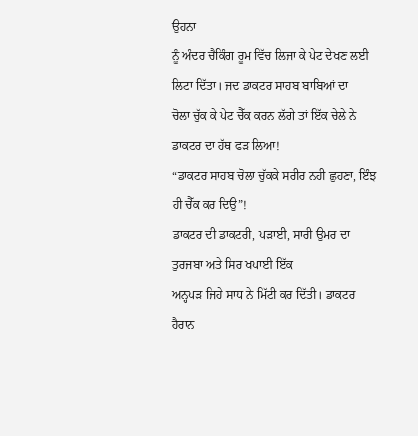ਉਹਨਾ
ਨੂੰ ਅੰਦਰ ਚੈਕਿੰਗ ਰੂਮ ਵਿੱਚ ਲਿਜਾ ਕੇ ਪੇਟ ਦੇਖਣ ਲਈ ਲਿਟਾ ਦਿੱਤਾ। ਜਦ ਡਾਕਟਰ ਸਾਹਬ ਬਾਬਿਆਂ ਦਾ
ਚੋਲਾ ਚੁੱਕ ਕੇ ਪੇਟ ਚੈੱਕ ਕਰਨ ਲੱਗੇ ਤਾਂ ਇੱਕ ਚੇਲੇ ਨੇ ਡਾਕਟਰ ਦਾ ਹੱਥ ਫੜ ਲਿਆ!
“ਡਾਕਟਰ ਸਾਹਬ ਚੋਲਾ ਚੁੱਕਕੇ ਸਰੀਰ ਨਹੀ ਛੁਹਣਾ, ਇੰਝ ਹੀ ਚੈੱਕ ਕਰ ਦਿਉ”!
ਡਾਕਟਰ ਦੀ ਡਾਕਟਰੀ, ਪੜਾਈ, ਸਾਰੀ ਉਮਰ ਦਾ ਤੁਰਜਬਾ ਅਤੇ ਸਿਰ ਖਪਾਈ ਇੱਕ
ਅਨ੍ਹਪੜ ਜਿਹੇ ਸਾਧ ਨੇ ਮਿੱਟੀ ਕਰ ਦਿੱਤੀ। ਡਾਕਟਰ ਹੈਰਾਨ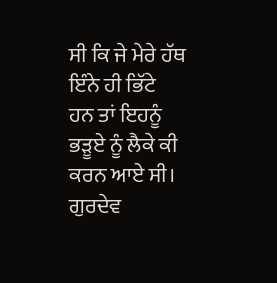ਸੀ ਕਿ ਜੇ ਮੇਰੇ ਹੱਥ ਇੰਨੇ ਹੀ ਭਿੱਟੇ
ਹਨ ਤਾਂ ਇਹਨੂੰ ਭੜੂਏ ਨੂੰ ਲੈਕੇ ਕੀ ਕਰਨ ਆਏ ਸੀ।
ਗੁਰਦੇਵ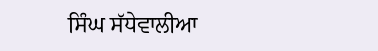ਸਿੰਘ ਸੱਧੇਵਾਲੀਆ